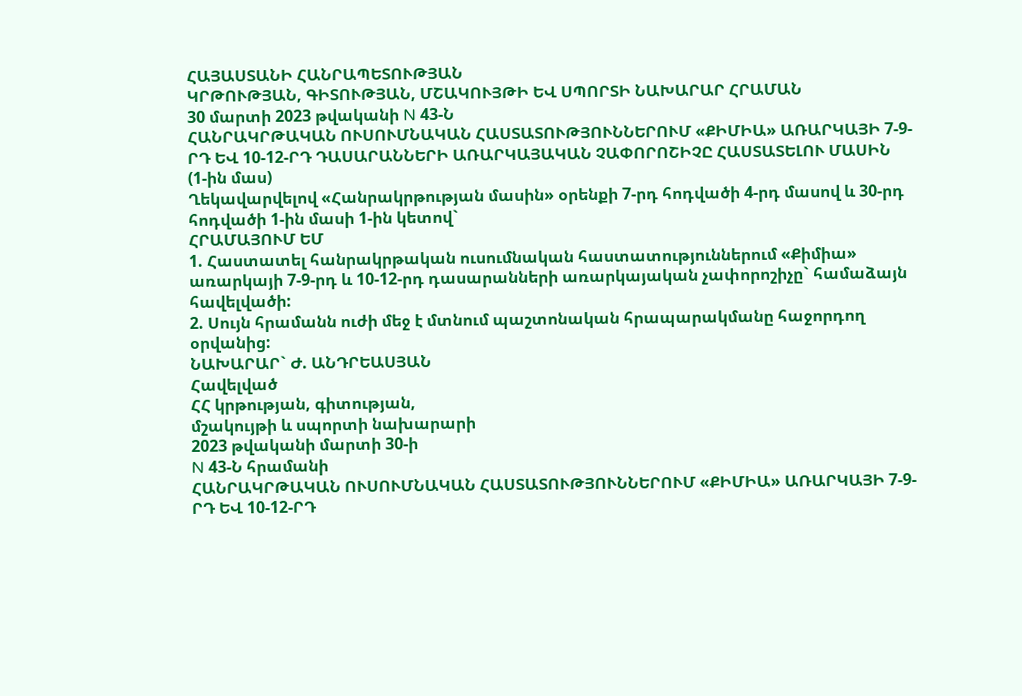ՀԱՅԱՍՏԱՆԻ ՀԱՆՐԱՊԵՏՈՒԹՅԱՆ
ԿՐԹՈՒԹՅԱՆ, ԳԻՏՈՒԹՅԱՆ, ՄՇԱԿՈՒՅԹԻ ԵՎ ՍՊՈՐՏԻ ՆԱԽԱՐԱՐ ՀՐԱՄԱՆ
30 մարտի 2023 թվականի N 43-Ն
ՀԱՆՐԱԿՐԹԱԿԱՆ ՈՒՍՈՒՄՆԱԿԱՆ ՀԱՍՏԱՏՈՒԹՅՈՒՆՆԵՐՈՒՄ «ՔԻՄԻԱ» ԱՌԱՐԿԱՅԻ 7-9-ՐԴ ԵՎ 10-12-ՐԴ ԴԱՍԱՐԱՆՆԵՐԻ ԱՌԱՐԿԱՅԱԿԱՆ ՉԱՓՈՐՈՇԻՉԸ ՀԱՍՏԱՏԵԼՈՒ ՄԱՍԻՆ
(1-ին մաս)
Ղեկավարվելով «Հանրակրթության մասին» օրենքի 7-րդ հոդվածի 4-րդ մասով և 30-րդ հոդվածի 1-ին մասի 1-ին կետով`
ՀՐԱՄԱՅՈՒՄ ԵՄ
1. Հաստատել հանրակրթական ուսումնական հաստատություններում «Քիմիա» առարկայի 7-9-րդ և 10-12-րդ դասարանների առարկայական չափորոշիչը` համաձայն հավելվածի:
2. Սույն հրամանն ուժի մեջ է մտնում պաշտոնական հրապարակմանը հաջորդող օրվանից:
ՆԱԽԱՐԱՐ` Ժ. ԱՆԴՐԵԱՍՅԱՆ
Հավելված
ՀՀ կրթության, գիտության,
մշակույթի և սպորտի նախարարի
2023 թվականի մարտի 30-ի
N 43-Ն հրամանի
ՀԱՆՐԱԿՐԹԱԿԱՆ ՈՒՍՈՒՄՆԱԿԱՆ ՀԱՍՏԱՏՈՒԹՅՈՒՆՆԵՐՈՒՄ «ՔԻՄԻԱ» ԱՌԱՐԿԱՅԻ 7-9-ՐԴ ԵՎ 10-12-ՐԴ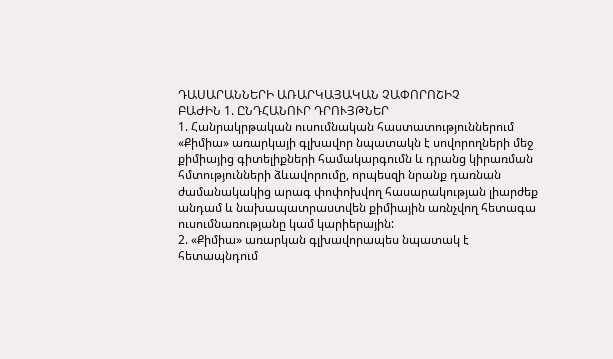ԴԱՍԱՐԱՆՆԵՐԻ ԱՌԱՐԿԱՅԱԿԱՆ ՉԱՓՈՐՈՇԻՉ
ԲԱԺԻՆ 1. ԸՆԴՀԱՆՈՒՐ ԴՐՈՒՅԹՆԵՐ
1. Հանրակրթական ուսումնական հաստատություններում «Քիմիա» առարկայի գլխավոր նպատակն է սովորողների մեջ քիմիայից գիտելիքների համակարգումն և դրանց կիրառման հմտությունների ձևավորումը, որպեսզի նրանք դառնան ժամանակակից արագ փոփոխվող հասարակության լիարժեք անդամ և նախապատրաստվեն քիմիային առնչվող հետագա ուսումնառությանը կամ կարիերային:
2. «Քիմիա» առարկան գլխավորապես նպատակ է հետապնդում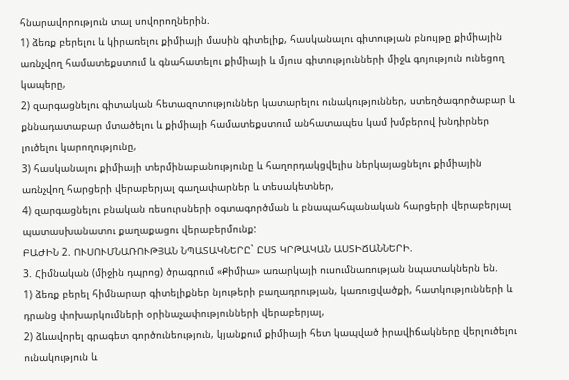հնարավորություն տալ սովորողներին.
1) ձեռք բերելու և կիրառելու քիմիայի մասին գիտելիք, հասկանալու գիտության բնույթը քիմիային առնչվող համատեքստում և գնահատելու քիմիայի և մյուս գիտությունների միջև գոյություն ունեցող կապերը,
2) զարգացնելու գիտական հետազոտություններ կատարելու ունակություններ, ստեղծագործաբար և քննադատաբար մտածելու և քիմիայի համատեքստում անհատապես կամ խմբերով խնդիրներ լուծելու կարողությունը,
3) հասկանալու քիմիայի տերմինաբանությունը և հաղորդակցվելիս ներկայացնելու քիմիային առնչվող հարցերի վերաբերյալ գաղափարներ և տեսակետներ,
4) զարգացնելու բնական ռեսուրսների օգտագործման և բնապահպանական հարցերի վերաբերյալ պատասխանատու քաղաքացու վերաբերմունք:
ԲԱԺԻՆ 2. ՈՒՍՈՒՄՆԱՌՈՒԹՅԱՆ ՆՊԱՏԱԿՆԵՐԸ` ԸՍՏ ԿՐԹԱԿԱՆ ԱՍՏԻՃԱՆՆԵՐԻ.
3. Հիմնական (միջին դպրոց) ծրագրում «Քիմիա» առարկայի ուսումնառության նպատակներն են.
1) ձեռք բերել հիմնարար գիտելիքներ նյութերի բաղադրության, կառուցվածքի, հատկությունների և դրանց փոխարկումների օրինաչափությունների վերաբերյալ,
2) ձևավորել գրագետ գործունեություն, կյանքում քիմիայի հետ կապված իրավիճակները վերլուծելու ունակություն և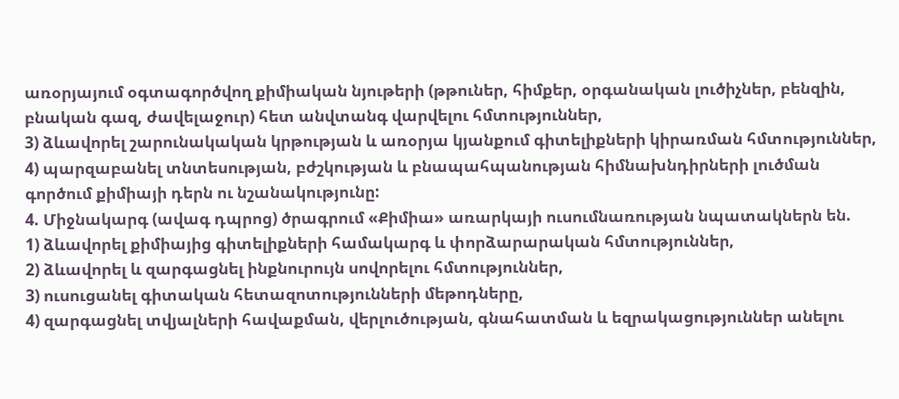առօրյայում օգտագործվող քիմիական նյութերի (թթուներ, հիմքեր, օրգանական լուծիչներ, բենզին, բնական գազ, ժավելաջուր) հետ անվտանգ վարվելու հմտություններ,
3) ձևավորել շարունակական կրթության և առօրյա կյանքում գիտելիքների կիրառման հմտություններ,
4) պարզաբանել տնտեսության, բժշկության և բնապահպանության հիմնախնդիրների լուծման գործում քիմիայի դերն ու նշանակությունը:
4. Միջնակարգ (ավագ դպրոց) ծրագրում «Քիմիա» առարկայի ուսումնառության նպատակներն են.
1) ձևավորել քիմիայից գիտելիքների համակարգ և փորձարարական հմտություններ,
2) ձևավորել և զարգացնել ինքնուրույն սովորելու հմտություններ,
3) ուսուցանել գիտական հետազոտությունների մեթոդները,
4) զարգացնել տվյալների հավաքման, վերլուծության, գնահատման և եզրակացություններ անելու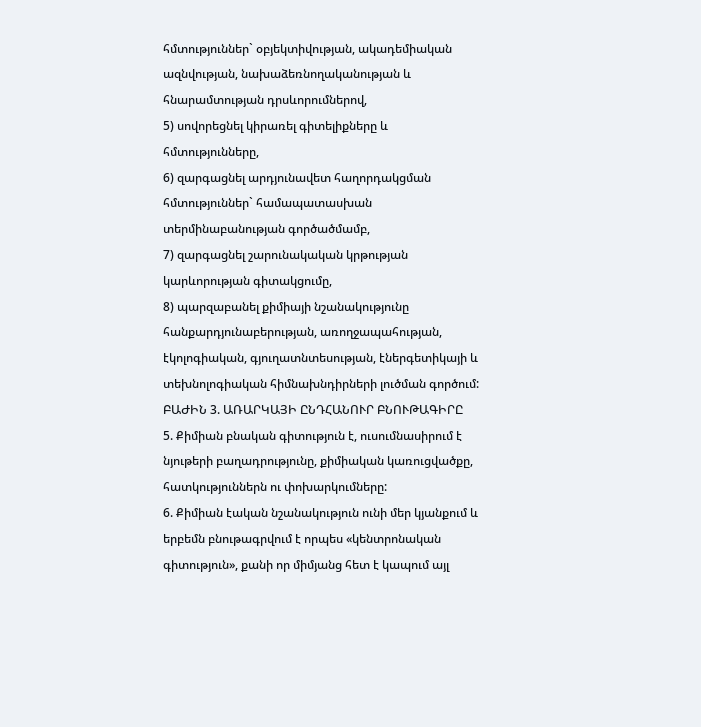հմտություններ` օբյեկտիվության, ակադեմիական ազնվության, նախաձեռնողականության և հնարամտության դրսևորումներով,
5) սովորեցնել կիրառել գիտելիքները և հմտությունները,
6) զարգացնել արդյունավետ հաղորդակցման հմտություններ` համապատասխան տերմինաբանության գործածմամբ,
7) զարգացնել շարունակական կրթության կարևորության գիտակցումը,
8) պարզաբանել քիմիայի նշանակությունը հանքարդյունաբերության, առողջապահության, էկոլոգիական, գյուղատնտեսության, էներգետիկայի և տեխնոլոգիական հիմնախնդիրների լուծման գործում:
ԲԱԺԻՆ 3. ԱՌԱՐԿԱՅԻ ԸՆԴՀԱՆՈՒՐ ԲՆՈՒԹԱԳԻՐԸ
5. Քիմիան բնական գիտություն է, ուսումնասիրում է նյութերի բաղադրությունը, քիմիական կառուցվածքը, հատկություններն ու փոխարկումները:
6. Քիմիան էական նշանակություն ունի մեր կյանքում և երբեմն բնութագրվում է որպես «կենտրոնական գիտություն», քանի որ միմյանց հետ է կապում այլ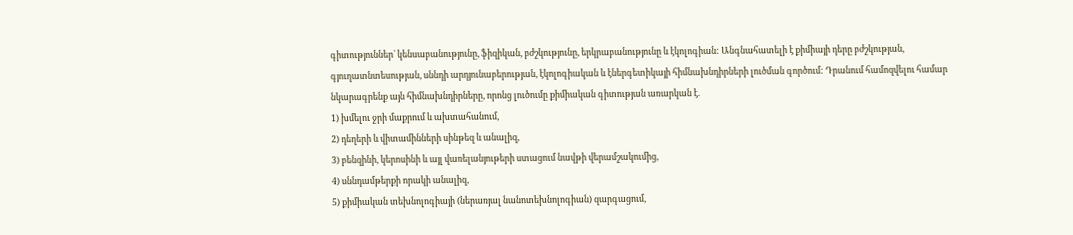գիտություններ` կենսաբանությունը, ֆիզիկան, բժշկությունը, երկրաբանությունը և էկոլոգիան: Անգնահատելի է քիմիայի դերը բժշկության, գյուղատնտեսության, սննդի արդյունաբերության, էկոլոգիական և էներգետիկայի հիմնախնդիրների լուծման գործում: Դրանում համոզվելու համար նկարագրենք այն հիմնախնդիրները, որոնց լուծումը քիմիական գիտության առարկան է.
1) խմելու ջրի մաքրում և ախտահանում,
2) դեղերի և վիտամինների սինթեզ և անալիզ,
3) բենզինի, կերոսինի և այլ վառելանյութերի ստացում նավթի վերամշակումից,
4) սննդամթերքի որակի անալիզ,
5) քիմիական տեխնոլոգիայի (ներառյալ նանոտեխնոլոգիան) զարգացում,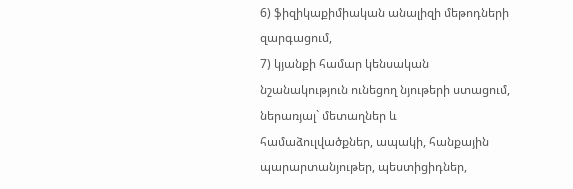6) ֆիզիկաքիմիական անալիզի մեթոդների զարգացում,
7) կյանքի համար կենսական նշանակություն ունեցող նյութերի ստացում, ներառյալ` մետաղներ և համաձուլվածքներ, ապակի, հանքային պարարտանյութեր, պեստիցիդներ,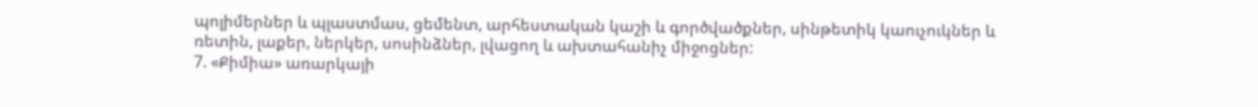պոլիմերներ և պլաստմաս, ցեմենտ, արհեստական կաշի և գործվածքներ, սինթետիկ կաուչուկներ և ռետին, լաքեր, ներկեր, սոսինձներ, լվացող և ախտահանիչ միջոցներ:
7. «Քիմիա» առարկայի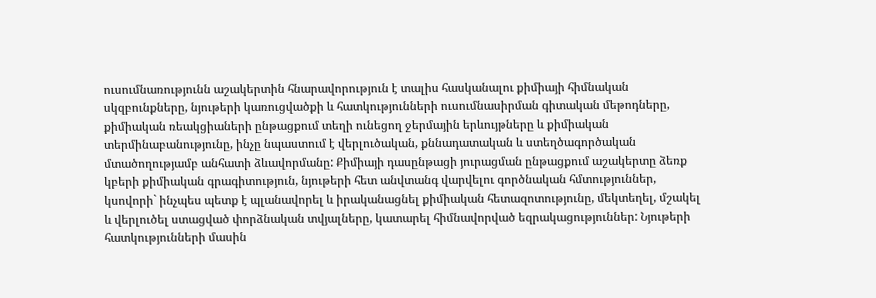ուսումնառությունն աշակերտին հնարավորություն է տալիս հասկանալու քիմիայի հիմնական սկզբունքները, նյութերի կառուցվածքի և հատկությունների ուսումնասիրման գիտական մեթոդները, քիմիական ռեակցիաների ընթացքում տեղի ունեցող ջերմային երևույթները և քիմիական տերմինաբանությունը, ինչը նպաստում է վերլուծական, քննադատական և ստեղծագործական մտածողությամբ անհատի ձևավորմանը: Քիմիայի դասընթացի յուրացման ընթացքում աշակերտը ձեռք կբերի քիմիական գրագիտություն, նյութերի հետ անվտանգ վարվելու գործնական հմտություններ, կսովորի` ինչպես պետք է պլանավորել և իրականացնել քիմիական հետազոտությունը, մեկտեղել, մշակել և վերլուծել ստացված փորձնական տվյալները, կատարել հիմնավորված եզրակացություններ: Նյութերի հատկությունների մասին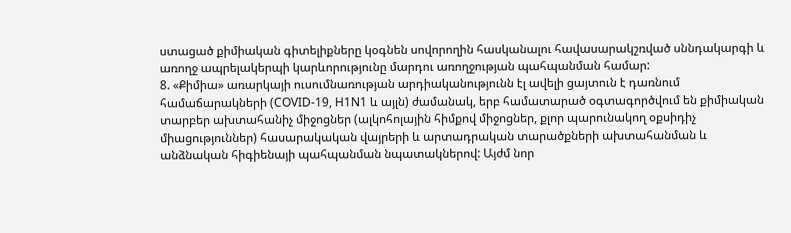ստացած քիմիական գիտելիքները կօգնեն սովորողին հասկանալու հավասարակշռված սննդակարգի և առողջ ապրելակերպի կարևորությունը մարդու առողջության պահպանման համար:
8. «Քիմիա» առարկայի ուսումնառության արդիականությունն էլ ավելի ցայտուն է դառնում համաճարակների (COVID-19, H1N1 և այլն) ժամանակ, երբ համատարած օգտագործվում են քիմիական տարբեր ախտահանիչ միջոցներ (ալկոհոլային հիմքով միջոցներ, քլոր պարունակող օքսիդիչ միացություններ) հասարակական վայրերի և արտադրական տարածքների ախտահանման և անձնական հիգիենայի պահպանման նպատակներով: Այժմ նոր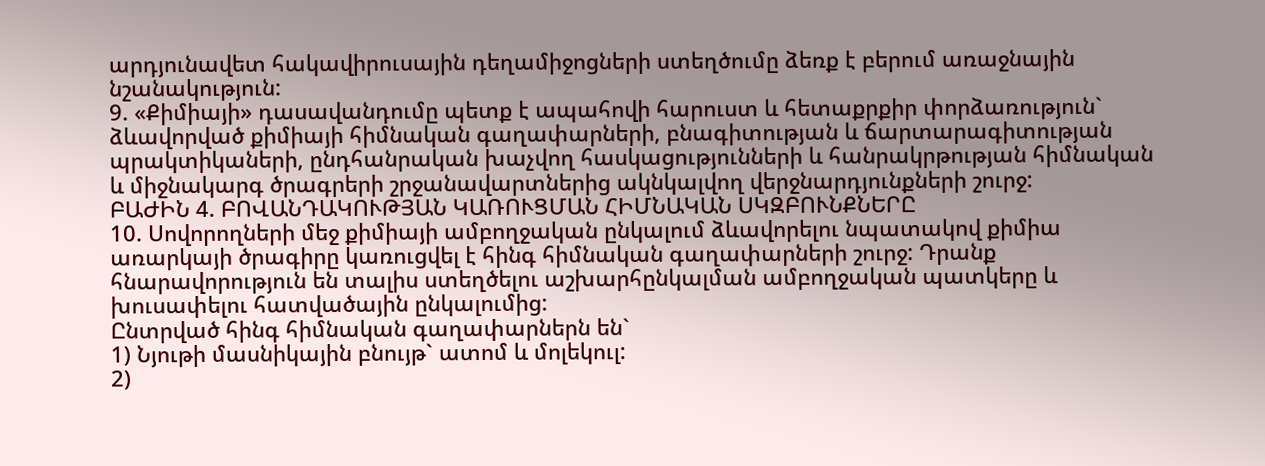արդյունավետ հակավիրուսային դեղամիջոցների ստեղծումը ձեռք է բերում առաջնային նշանակություն:
9. «Քիմիայի» դասավանդումը պետք է ապահովի հարուստ և հետաքրքիր փորձառություն` ձևավորված քիմիայի հիմնական գաղափարների, բնագիտության և ճարտարագիտության պրակտիկաների, ընդհանրական խաչվող հասկացությունների և հանրակրթության հիմնական և միջնակարգ ծրագրերի շրջանավարտներից ակնկալվող վերջնարդյունքների շուրջ:
ԲԱԺԻՆ 4. ԲՈՎԱՆԴԱԿՈՒԹՅԱՆ ԿԱՌՈՒՑՄԱՆ ՀԻՄՆԱԿԱՆ ՍԿԶԲՈՒՆՔՆԵՐԸ
10. Սովորողների մեջ քիմիայի ամբողջական ընկալում ձևավորելու նպատակով քիմիա առարկայի ծրագիրը կառուցվել է հինգ հիմնական գաղափարների շուրջ: Դրանք հնարավորություն են տալիս ստեղծելու աշխարհընկալման ամբողջական պատկերը և խուսափելու հատվածային ընկալումից:
Ընտրված հինգ հիմնական գաղափարներն են`
1) Նյութի մասնիկային բնույթ` ատոմ և մոլեկուլ:
2)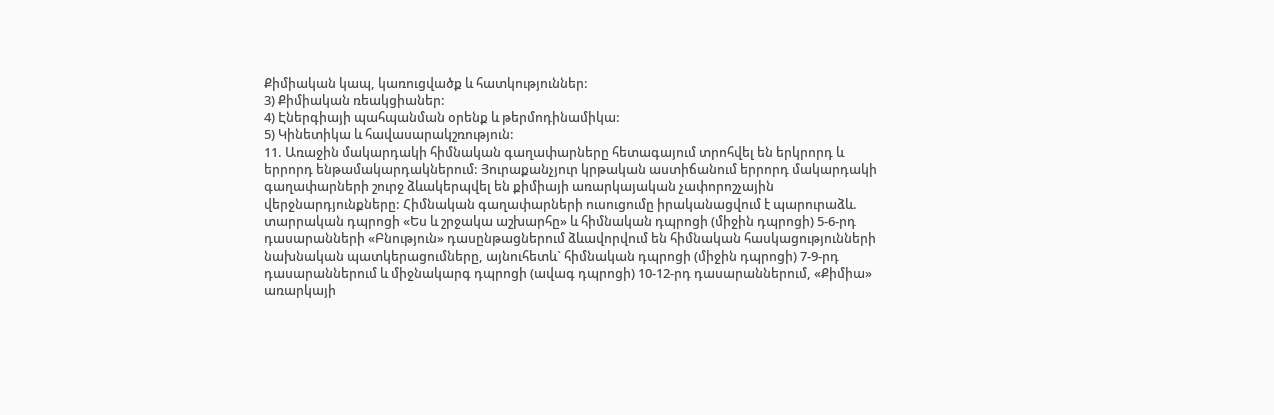Քիմիական կապ, կառուցվածք և հատկություններ:
3) Քիմիական ռեակցիաներ:
4) Էներգիայի պահպանման օրենք և թերմոդինամիկա:
5) Կինետիկա և հավասարակշռություն:
11. Առաջին մակարդակի հիմնական գաղափարները հետագայում տրոհվել են երկրորդ և երրորդ ենթամակարդակներում: Յուրաքանչյուր կրթական աստիճանում երրորդ մակարդակի գաղափարների շուրջ ձևակերպվել են քիմիայի առարկայական չափորոշչային վերջնարդյունքները: Հիմնական գաղափարների ուսուցումը իրականացվում է պարուրաձև. տարրական դպրոցի «Ես և շրջակա աշխարհը» և հիմնական դպրոցի (միջին դպրոցի) 5-6-րդ դասարանների «Բնություն» դասընթացներում ձևավորվում են հիմնական հասկացությունների նախնական պատկերացումները, այնուհետև` հիմնական դպրոցի (միջին դպրոցի) 7-9-րդ դասարաններում և միջնակարգ դպրոցի (ավագ դպրոցի) 10-12-րդ դասարաններում, «Քիմիա» առարկայի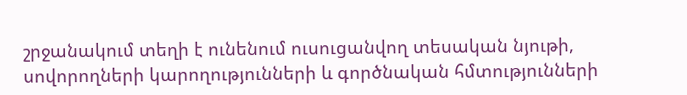շրջանակում տեղի է ունենում ուսուցանվող տեսական նյութի, սովորողների կարողությունների և գործնական հմտությունների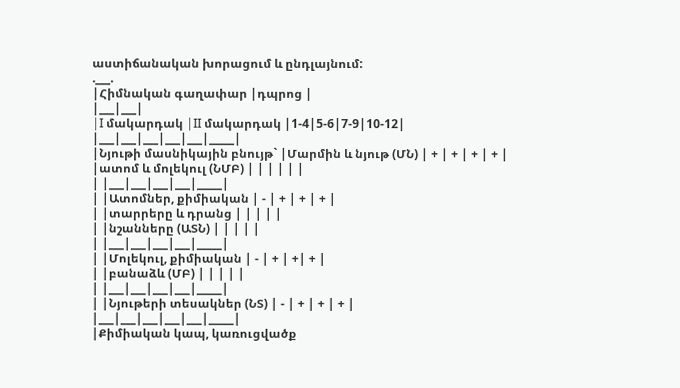աստիճանական խորացում և ընդլայնում:
.___.
|Հիմնական գաղափար |դպրոց |
|___|___|
|I մակարդակ |II մակարդակ |1-4|5-6|7-9|10-12|
|___|___|___|___|___|_____|
|Նյութի մասնիկային բնույթ` |Մարմին և նյութ (ՄՆ) | + | + | + | + |
|ատոմ և մոլեկուլ (ՆՄԲ) | | | | | |
| |___|___|___|___|_____|
| |Ատոմներ, քիմիական | - | + | + | + |
| |տարրերը և դրանց | | | | |
| |նշանները (ԱՏՆ) | | | | |
| |___|___|___|___|_____|
| |Մոլեկուլ, քիմիական | - | + | +| + |
| |բանաձև (ՄԲ) | | | | |
| |___|___|___|___|_____|
| |Նյութերի տեսակներ (ՆՏ) | - | + | + | + |
|___|___|___|___|___|_____|
|Քիմիական կապ, կառուցվածք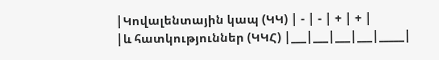|Կովալենտային կապ (ԿԿ) | - | - | + | + |
|և հատկություններ (ԿԿՀ) |___|___|___|___|_____|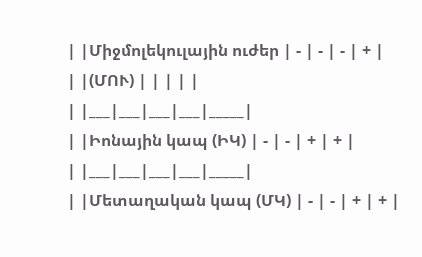| |Միջմոլեկուլային ուժեր | - | - | - | + |
| |(ՄՈՒ) | | | | |
| |___|___|___|___|_____|
| |Իոնային կապ (ԻԿ) | - | - | + | + |
| |___|___|___|___|_____|
| |Մետաղական կապ (ՄԿ) | - | - | + | + |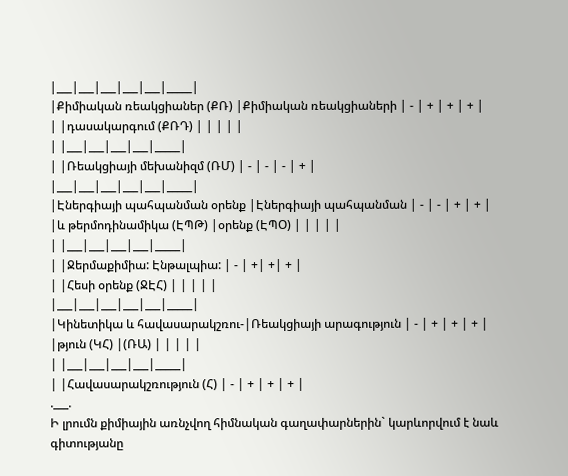|___|___|___|___|___|_____|
|Քիմիական ռեակցիաներ (ՔՌ) |Քիմիական ռեակցիաների | - | + | + | + |
| |դասակարգում (ՔՌԴ) | | | | |
| |___|___|___|___|_____|
| |Ռեակցիայի մեխանիզմ (ՌՄ) | - | - | - | + |
|___|___|___|___|___|_____|
|Էներգիայի պահպանման օրենք |Էներգիայի պահպանման | - | - | + | + |
|և թերմոդինամիկա (ԷՊԹ) |օրենք (ԷՊՕ) | | | | |
| |___|___|___|___|_____|
| |Ջերմաքիմիա: Էնթալպիա: | - | +| +| + |
| |Հեսի օրենք (ՋԷՀ) | | | | |
|___|___|___|___|___|_____|
|Կինետիկա և հավասարակշռու-|Ռեակցիայի արագություն | - | + | + | + |
|թյուն (ԿՀ) |(ՌԱ) | | | | |
| |___|___|___|___|_____|
| |Հավասարակշռություն (Հ) | - | + | + | + |
.___.
Ի լրումն քիմիային առնչվող հիմնական գաղափարներին` կարևորվում է նաև գիտությանը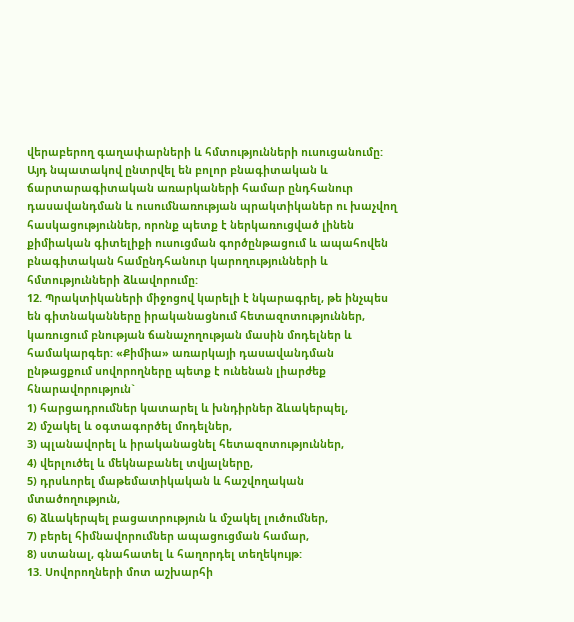վերաբերող գաղափարների և հմտությունների ուսուցանումը: Այդ նպատակով ընտրվել են բոլոր բնագիտական և ճարտարագիտական առարկաների համար ընդհանուր դասավանդման և ուսումնառության պրակտիկաներ ու խաչվող հասկացություններ, որոնք պետք է ներկառուցված լինեն քիմիական գիտելիքի ուսուցման գործընթացում և ապահովեն բնագիտական համընդհանուր կարողությունների և հմտությունների ձևավորումը:
12. Պրակտիկաների միջոցով կարելի է նկարագրել, թե ինչպես են գիտնականները իրականացնում հետազոտություններ, կառուցում բնության ճանաչողության մասին մոդելներ և համակարգեր: «Քիմիա» առարկայի դասավանդման ընթացքում սովորողները պետք է ունենան լիարժեք հնարավորություն`
1) հարցադրումներ կատարել և խնդիրներ ձևակերպել,
2) մշակել և օգտագործել մոդելներ,
3) պլանավորել և իրականացնել հետազոտություններ,
4) վերլուծել և մեկնաբանել տվյալները,
5) դրսևորել մաթեմատիկական և հաշվողական մտածողություն,
6) ձևակերպել բացատրություն և մշակել լուծումներ,
7) բերել հիմնավորումներ ապացուցման համար,
8) ստանալ, գնահատել և հաղորդել տեղեկույթ:
13. Սովորողների մոտ աշխարհի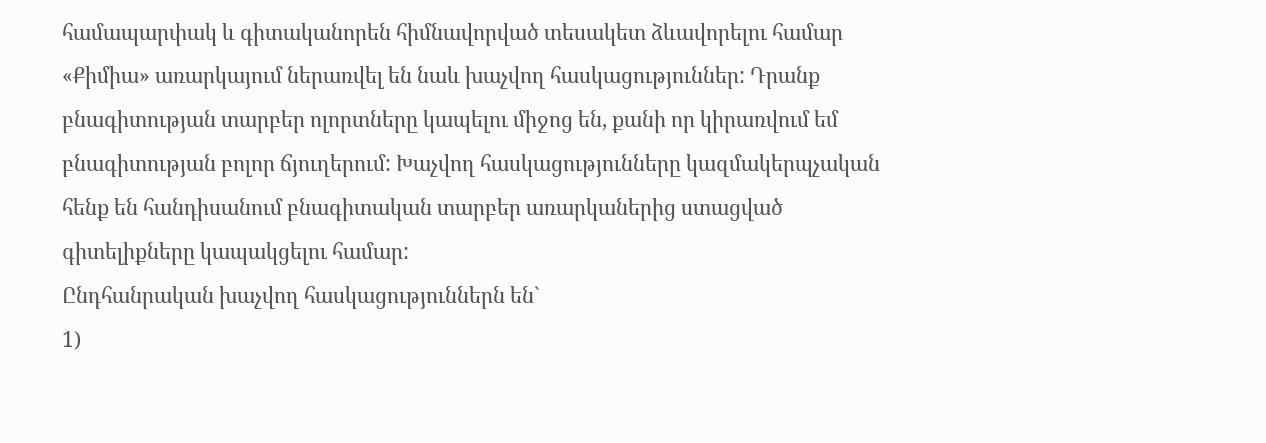համապարփակ և գիտականորեն հիմնավորված տեսակետ ձևավորելու համար «Քիմիա» առարկայում ներառվել են նաև խաչվող հասկացություններ: Դրանք բնագիտության տարբեր ոլորտները կապելու միջոց են, քանի որ կիրառվում եմ բնագիտության բոլոր ճյուղերում: Խաչվող հասկացությունները կազմակերպչական հենք են հանդիսանում բնագիտական տարբեր առարկաներից ստացված գիտելիքները կապակցելու համար:
Ընդհանրական խաչվող հասկացություններն են`
1)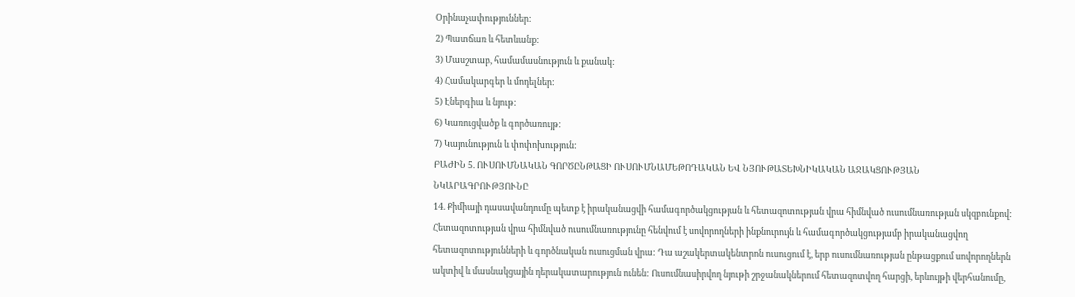Օրինաչափություններ:
2) Պատճառ և հետևանք:
3) Մասշտաբ, համամասնություն և քանակ:
4) Համակարգեր և մոդելներ:
5) Էներգիա և նյութ:
6) Կառուցվածք և գործառույթ:
7) Կայունություն և փոփոխություն:
ԲԱԺԻՆ 5. ՈՒՍՈՒՄՆԱԿԱՆ ԳՈՐԾԸՆԹԱՑԻ ՈՒՍՈՒՄՆԱՄԵԹՈԴԱԿԱՆ ԵՎ ՆՅՈՒԹԱՏԵԽՆԻԿԱԿԱՆ ԱՋԱԿՑՈՒԹՅԱՆ ՆԿԱՐԱԳՐՈՒԹՅՈՒՆԸ
14. Քիմիայի դասավանդումը պետք է իրականացվի համագործակցության և հետազոտության վրա հիմնված ուսումնառության սկզբունքով: Հետազոտության վրա հիմնված ուսումնառությունը հենվում է սովորողների ինքնուրույն և համագործակցությամբ իրականացվող հետազոտությունների և գործնական ուսուցման վրա: Դա աշակերտակենտրոն ուսուցում է, երբ ուսումնառության ընթացքում սովորողներն ակտիվ և մասնակցային դերակատարություն ունեն: Ուսումնասիրվող նյութի շրջանակներում հետազոտվող հարցի, երևույթի վերհանումը,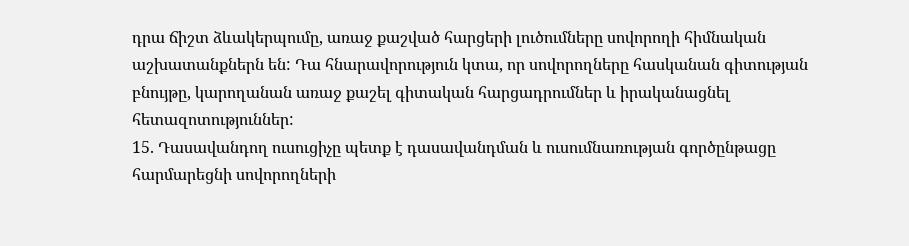դրա ճիշտ ձևակերպումը, առաջ քաշված հարցերի լուծումները սովորողի հիմնական աշխատանքներն են: Դա հնարավորություն կտա, որ սովորողները հասկանան գիտության բնույթը, կարողանան առաջ քաշել գիտական հարցադրումներ և իրականացնել հետազոտություններ:
15. Դասավանդող ուսուցիչը պետք է դասավանդման և ուսումնառության գործընթացը հարմարեցնի սովորողների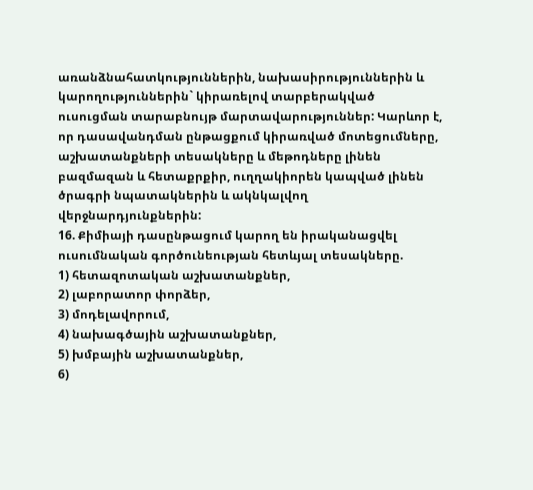առանձնահատկություններին, նախասիրություններին և կարողություններին` կիրառելով տարբերակված ուսուցման տարաբնույթ մարտավարություններ: Կարևոր է, որ դասավանդման ընթացքում կիրառված մոտեցումները, աշխատանքների տեսակները և մեթոդները լինեն բազմազան և հետաքրքիր, ուղղակիորեն կապված լինեն ծրագրի նպատակներին և ակնկալվող վերջնարդյունքներին:
16. Քիմիայի դասընթացում կարող են իրականացվել ուսումնական գործունեության հետևյալ տեսակները.
1) հետազոտական աշխատանքներ,
2) լաբորատոր փորձեր,
3) մոդելավորում,
4) նախագծային աշխատանքներ,
5) խմբային աշխատանքներ,
6)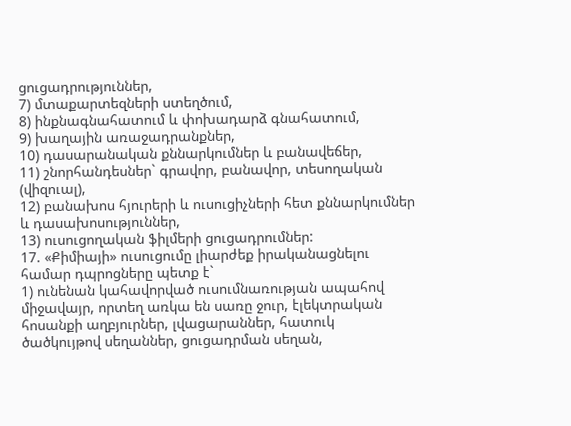ցուցադրություններ,
7) մտաքարտեզների ստեղծում,
8) ինքնագնահատում և փոխադարձ գնահատում,
9) խաղային առաջադրանքներ,
10) դասարանական քննարկումներ և բանավեճեր,
11) շնորհանդեսներ` գրավոր, բանավոր, տեսողական (վիզուալ),
12) բանախոս հյուրերի և ուսուցիչների հետ քննարկումներ և դասախոսություններ,
13) ուսուցողական ֆիլմերի ցուցադրումներ:
17. «Քիմիայի» ուսուցումը լիարժեք իրականացնելու համար դպրոցները պետք է`
1) ունենան կահավորված ուսումնառության ապահով միջավայր, որտեղ առկա են սառը ջուր, էլեկտրական հոսանքի աղբյուրներ, լվացարաններ, հատուկ ծածկույթով սեղաններ, ցուցադրման սեղան,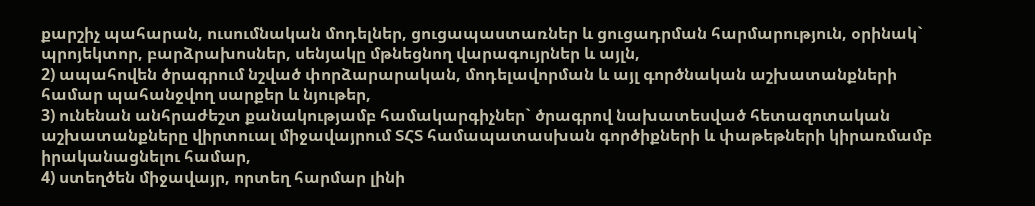քարշիչ պահարան, ուսումնական մոդելներ, ցուցապաստառներ և ցուցադրման հարմարություն, օրինակ` պրոյեկտոր, բարձրախոսներ, սենյակը մթնեցնող վարագույրներ և այլն,
2) ապահովեն ծրագրում նշված փորձարարական, մոդելավորման և այլ գործնական աշխատանքների համար պահանջվող սարքեր և նյութեր,
3) ունենան անհրաժեշտ քանակությամբ համակարգիչներ` ծրագրով նախատեսված հետազոտական աշխատանքները վիրտուալ միջավայրում ՏՀՏ համապատասխան գործիքների և փաթեթների կիրառմամբ իրականացնելու համար,
4) ստեղծեն միջավայր, որտեղ հարմար լինի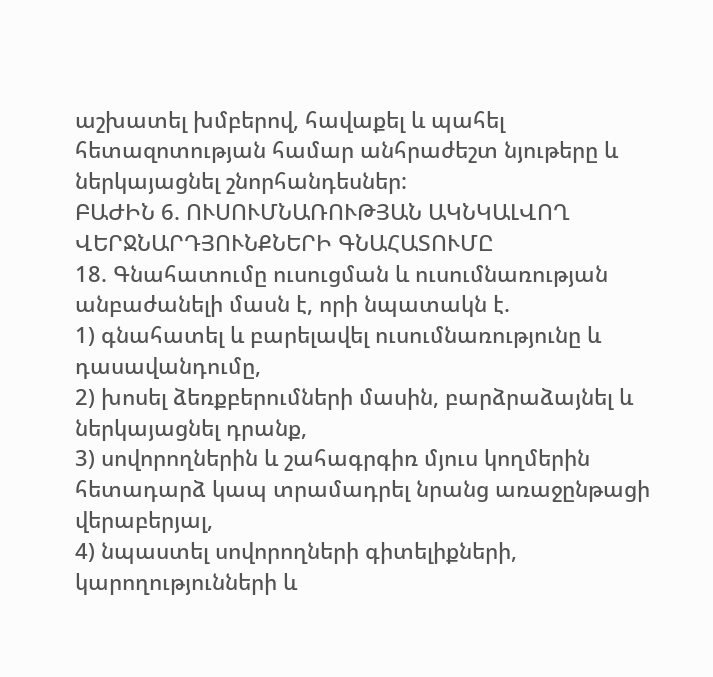աշխատել խմբերով, հավաքել և պահել հետազոտության համար անհրաժեշտ նյութերը և ներկայացնել շնորհանդեսներ:
ԲԱԺԻՆ 6. ՈՒՍՈՒՄՆԱՌՈՒԹՅԱՆ ԱԿՆԿԱԼՎՈՂ ՎԵՐՋՆԱՐԴՅՈՒՆՔՆԵՐԻ ԳՆԱՀԱՏՈՒՄԸ
18. Գնահատումը ուսուցման և ուսումնառության անբաժանելի մասն է, որի նպատակն է.
1) գնահատել և բարելավել ուսումնառությունը և դասավանդումը,
2) խոսել ձեռքբերումների մասին, բարձրաձայնել և ներկայացնել դրանք,
3) սովորողներին և շահագրգիռ մյուս կողմերին հետադարձ կապ տրամադրել նրանց առաջընթացի վերաբերյալ,
4) նպաստել սովորողների գիտելիքների, կարողությունների և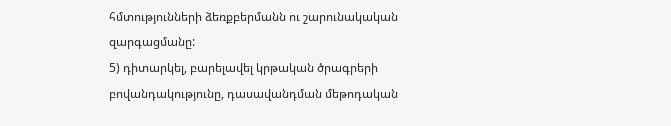հմտությունների ձեռքբերմանն ու շարունակական զարգացմանը:
5) դիտարկել, բարելավել կրթական ծրագրերի բովանդակությունը, դասավանդման մեթոդական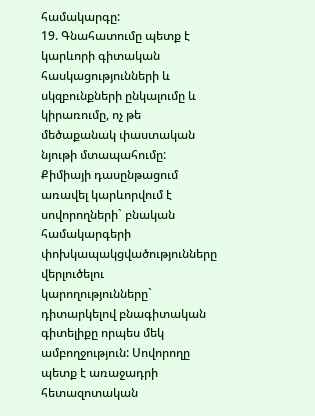համակարգը:
19. Գնահատումը պետք է կարևորի գիտական հասկացությունների և սկզբունքների ընկալումը և կիրառումը, ոչ թե մեծաքանակ փաստական նյութի մտապահումը: Քիմիայի դասընթացում առավել կարևորվում է սովորողների` բնական համակարգերի փոխկապակցվածությունները վերլուծելու կարողությունները` դիտարկելով բնագիտական գիտելիքը որպես մեկ ամբողջություն: Սովորողը պետք է առաջադրի հետազոտական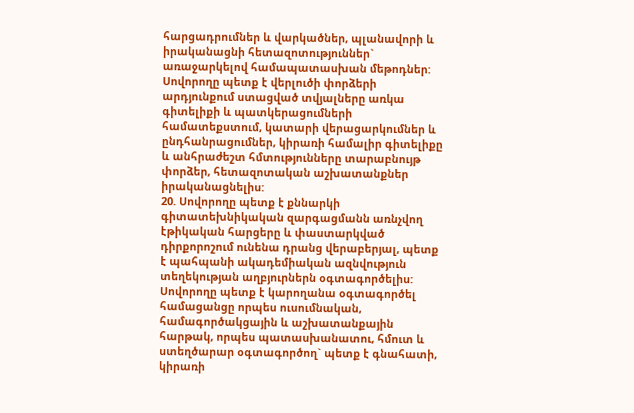հարցադրումներ և վարկածներ, պլանավորի և իրականացնի հետազոտություններ` առաջարկելով համապատասխան մեթոդներ: Սովորողը պետք է վերլուծի փորձերի արդյունքում ստացված տվյալները առկա գիտելիքի և պատկերացումների համատեքստում, կատարի վերացարկումներ և ընդհանրացումներ, կիրառի համալիր գիտելիքը և անհրաժեշտ հմտությունները տարաբնույթ փորձեր, հետազոտական աշխատանքներ իրականացնելիս:
20. Սովորողը պետք է քննարկի գիտատեխնիկական զարգացմանն առնչվող էթիկական հարցերը և փաստարկված դիրքորոշում ունենա դրանց վերաբերյալ, պետք է պահպանի ակադեմիական ազնվություն տեղեկության աղբյուրներն օգտագործելիս: Սովորողը պետք է կարողանա օգտագործել համացանցը որպես ուսումնական, համագործակցային և աշխատանքային հարթակ, որպես պատասխանատու, հմուտ և ստեղծարար օգտագործող` պետք է գնահատի, կիրառի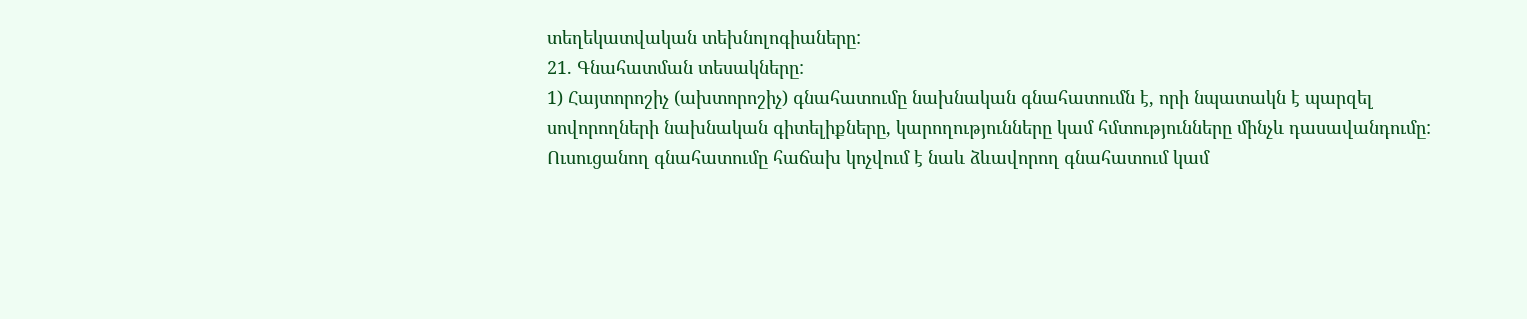տեղեկատվական տեխնոլոգիաները:
21. Գնահատման տեսակները:
1) Հայտորոշիչ (ախտորոշիչ) գնահատումը նախնական գնահատումն է, որի նպատակն է պարզել սովորողների նախնական գիտելիքները, կարողությունները կամ հմտությունները մինչև դասավանդումը: Ուսուցանող գնահատումը հաճախ կոչվում է նաև ձևավորող գնահատում կամ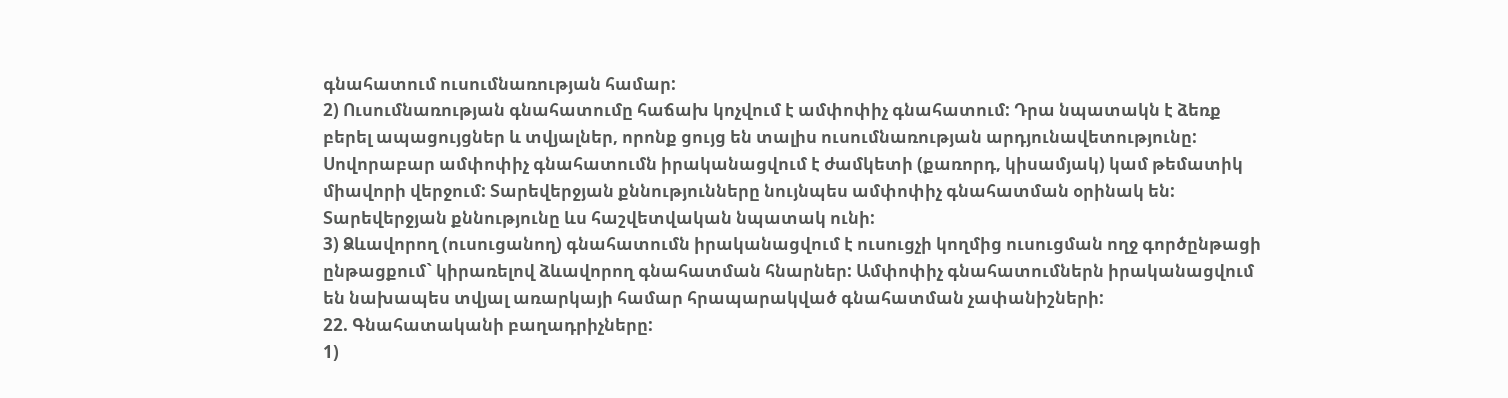գնահատում ուսումնառության համար:
2) Ուսումնառության գնահատումը հաճախ կոչվում է ամփոփիչ գնահատում: Դրա նպատակն է ձեռք բերել ապացույցներ և տվյալներ, որոնք ցույց են տալիս ուսումնառության արդյունավետությունը: Սովորաբար ամփոփիչ գնահատումն իրականացվում է ժամկետի (քառորդ, կիսամյակ) կամ թեմատիկ միավորի վերջում: Տարեվերջյան քննությունները նույնպես ամփոփիչ գնահատման օրինակ են: Տարեվերջյան քննությունը ևս հաշվետվական նպատակ ունի:
3) Ձևավորող (ուսուցանող) գնահատումն իրականացվում է ուսուցչի կողմից ուսուցման ողջ գործընթացի ընթացքում` կիրառելով ձևավորող գնահատման հնարներ: Ամփոփիչ գնահատումներն իրականացվում են նախապես տվյալ առարկայի համար հրապարակված գնահատման չափանիշների:
22. Գնահատականի բաղադրիչները:
1)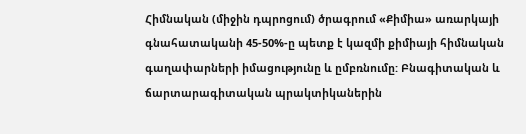Հիմնական (միջին դպրոցում) ծրագրում «Քիմիա» առարկայի գնահատականի 45-50%-ը պետք է կազմի քիմիայի հիմնական գաղափարների իմացությունը և ըմբռնումը: Բնագիտական և ճարտարագիտական պրակտիկաներին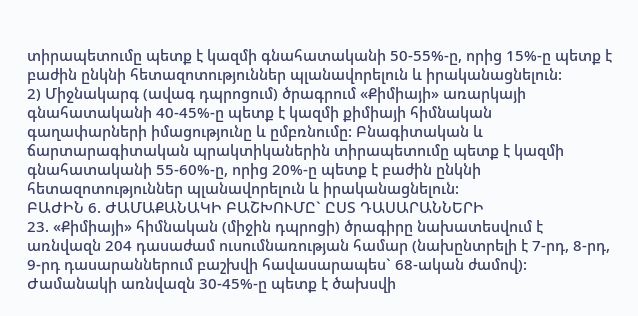տիրապետումը պետք է կազմի գնահատականի 50-55%-ը, որից 15%-ը պետք է բաժին ընկնի հետազոտություններ պլանավորելուն և իրականացնելուն:
2) Միջնակարգ (ավագ դպրոցում) ծրագրում «Քիմիայի» առարկայի գնահատականի 40-45%-ը պետք է կազմի քիմիայի հիմնական գաղափարների իմացությունը և ըմբռնումը: Բնագիտական և ճարտարագիտական պրակտիկաներին տիրապետումը պետք է կազմի գնահատականի 55-60%-ը, որից 20%-ը պետք է բաժին ընկնի հետազոտություններ պլանավորելուն և իրականացնելուն:
ԲԱԺԻՆ 6. ԺԱՄԱՔԱՆԱԿԻ ԲԱՇԽՈՒՄԸ` ԸՍՏ ԴԱՍԱՐԱՆՆԵՐԻ
23. «Քիմիայի» հիմնական (միջին դպրոցի) ծրագիրը նախատեսվում է առնվազն 204 դասաժամ ուսումնառության համար (նախընտրելի է 7-րդ, 8-րդ, 9-րդ դասարաններում բաշխվի հավասարապես` 68-ական ժամով): Ժամանակի առնվազն 30-45%-ը պետք է ծախսվի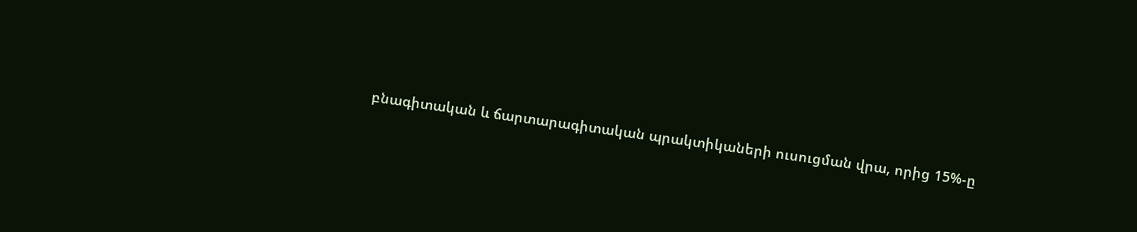բնագիտական և ճարտարագիտական պրակտիկաների ուսուցման վրա, որից 15%-ը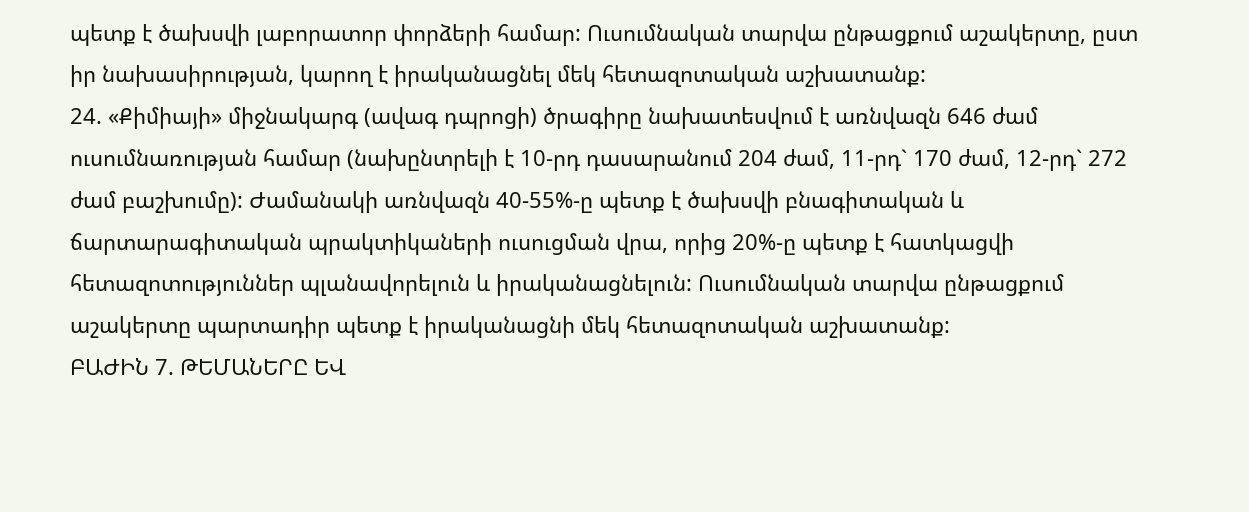պետք է ծախսվի լաբորատոր փորձերի համար: Ուսումնական տարվա ընթացքում աշակերտը, ըստ իր նախասիրության, կարող է իրականացնել մեկ հետազոտական աշխատանք:
24. «Քիմիայի» միջնակարգ (ավագ դպրոցի) ծրագիրը նախատեսվում է առնվազն 646 ժամ ուսումնառության համար (նախընտրելի է 10-րդ դասարանում 204 ժամ, 11-րդ` 170 ժամ, 12-րդ` 272 ժամ բաշխումը): Ժամանակի առնվազն 40-55%-ը պետք է ծախսվի բնագիտական և ճարտարագիտական պրակտիկաների ուսուցման վրա, որից 20%-ը պետք է հատկացվի հետազոտություններ պլանավորելուն և իրականացնելուն: Ուսումնական տարվա ընթացքում աշակերտը պարտադիր պետք է իրականացնի մեկ հետազոտական աշխատանք:
ԲԱԺԻՆ 7. ԹԵՄԱՆԵՐԸ ԵՎ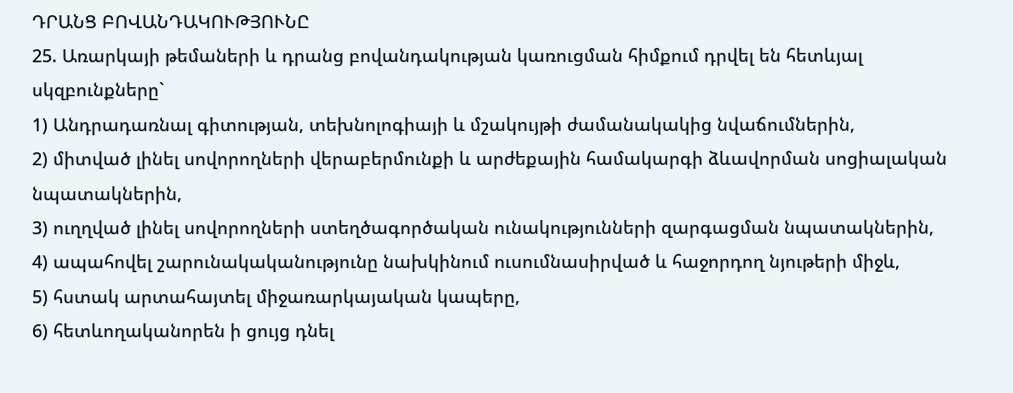ԴՐԱՆՑ ԲՈՎԱՆԴԱԿՈՒԹՅՈՒՆԸ
25. Առարկայի թեմաների և դրանց բովանդակության կառուցման հիմքում դրվել են հետևյալ սկզբունքները`
1) Անդրադառնալ գիտության, տեխնոլոգիայի և մշակույթի ժամանակակից նվաճումներին,
2) միտված լինել սովորողների վերաբերմունքի և արժեքային համակարգի ձևավորման սոցիալական նպատակներին,
3) ուղղված լինել սովորողների ստեղծագործական ունակությունների զարգացման նպատակներին,
4) ապահովել շարունակականությունը նախկինում ուսումնասիրված և հաջորդող նյութերի միջև,
5) հստակ արտահայտել միջառարկայական կապերը,
6) հետևողականորեն ի ցույց դնել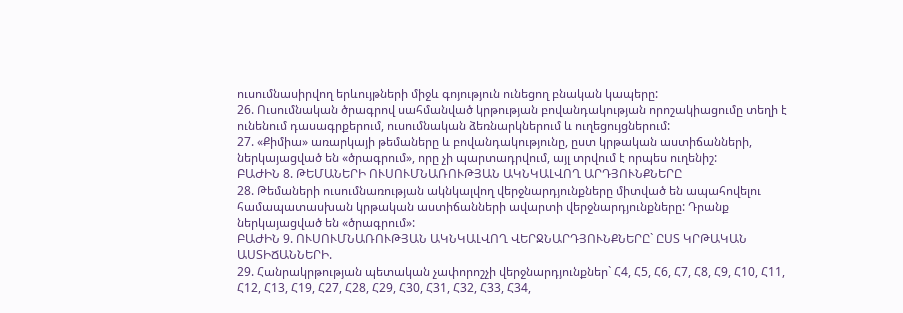ուսումնասիրվող երևույթների միջև գոյություն ունեցող բնական կապերը:
26. Ուսումնական ծրագրով սահմանված կրթության բովանդակության որոշակիացումը տեղի է ունենում դասագրքերում, ուսումնական ձեռնարկներում և ուղեցույցներում:
27. «Քիմիա» առարկայի թեմաները և բովանդակությունը, ըստ կրթական աստիճանների, ներկայացված են «ծրագրում», որը չի պարտադրվում, այլ տրվում է որպես ուղենիշ:
ԲԱԺԻՆ 8. ԹԵՄԱՆԵՐԻ ՈՒՍՈՒՄՆԱՌՈՒԹՅԱՆ ԱԿՆԿԱԼՎՈՂ ԱՐԴՅՈՒՆՔՆԵՐԸ
28. Թեմաների ուսումնառության ակնկալվող վերջնարդյունքները միտված են ապահովելու համապատասխան կրթական աստիճանների ավարտի վերջնարդյունքները: Դրանք ներկայացված են «ծրագրում»:
ԲԱԺԻՆ 9. ՈՒՍՈՒՄՆԱՌՈՒԹՅԱՆ ԱԿՆԿԱԼՎՈՂ ՎԵՐՋՆԱՐԴՅՈՒՆՔՆԵՐԸ` ԸՍՏ ԿՐԹԱԿԱՆ ԱՍՏԻՃԱՆՆԵՐԻ.
29. Հանրակրթության պետական չափորոշչի վերջնարդյունքներ` Հ4, Հ5, Հ6, Հ7, Հ8, Հ9, Հ10, Հ11, Հ12, Հ13, Հ19, Հ27, Հ28, Հ29, Հ30, Հ31, Հ32, Հ33, Հ34,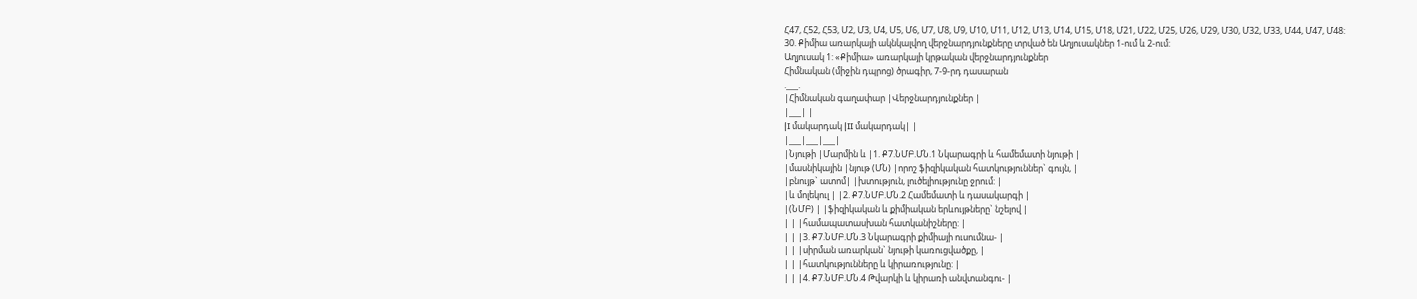Հ47, Հ52, Հ53, Մ2, Մ3, Մ4, Մ5, Մ6, Մ7, Մ8, Մ9, Մ10, Մ11, Մ12, Մ13, Մ14, Մ15, Մ18, Մ21, Մ22, Մ25, Մ26, Մ29, Մ30, Մ32, Մ33, Մ44, Մ47, Մ48:
30. Քիմիա առարկայի ակնկալվող վերջնարդյունքները տրված են Աղյուսակներ 1-ում և 2-ում:
Աղյուսակ 1: «Քիմիա» առարկայի կրթական վերջնարդյունքներ
Հիմնական (միջին դպրոց) ծրագիր, 7-9-րդ դասարան
.___.
|Հիմնական գաղափար |Վերջնարդյունքներ |
|___| |
|I մակարդակ |II մակարդակ| |
|___|___|___|
|Նյութի |Մարմին և |1. Ք7.ՆՄԲ.ՄՆ.1 Նկարագրի և համեմատի նյութի |
|մասնիկային |նյութ (ՄՆ) |որոշ ֆիզիկական հատկություններ` գույն, |
|բնույթ` ատոմ| |խտություն, լուծելիությունը ջրում: |
|և մոլեկուլ | |2. Ք7.ՆՄԲ.ՄՆ.2 Համեմատի և դասակարգի |
|(ՆՄԲ) | |ֆիզիկական և քիմիական երևույթները` նշելով |
| | |համապատասխան հատկանիշները: |
| | |3. Ք7.ՆՄԲ.ՄՆ.3 Նկարագրի քիմիայի ուսումնա- |
| | |սիրման առարկան` նյութի կառուցվածքը, |
| | |հատկությունները և կիրառությունը: |
| | |4. Ք7.ՆՄԲ.ՄՆ.4 Թվարկի և կիրառի անվտանգու- |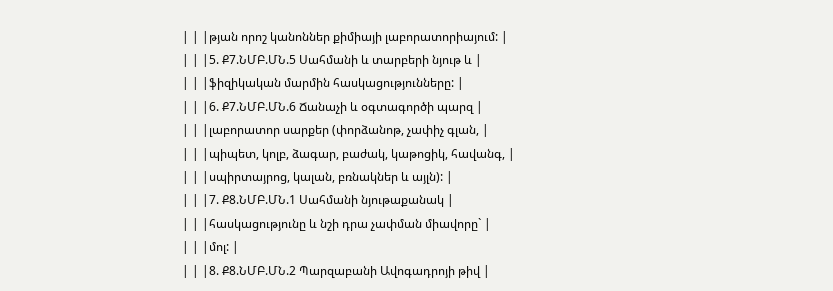| | |թյան որոշ կանոններ քիմիայի լաբորատորիայում: |
| | |5. Ք7.ՆՄԲ.ՄՆ.5 Սահմանի և տարբերի նյութ և |
| | |ֆիզիկական մարմին հասկացությունները: |
| | |6. Ք7.ՆՄԲ.ՄՆ.6 Ճանաչի և օգտագործի պարզ |
| | |լաբորատոր սարքեր (փորձանոթ, չափիչ գլան, |
| | |պիպետ, կոլբ, ձագար, բաժակ, կաթոցիկ, հավանգ, |
| | |սպիրտայրոց, կալան, բռնակներ և այլն): |
| | |7. Ք8.ՆՄԲ.ՄՆ.1 Սահմանի նյութաքանակ |
| | |հասկացությունը և նշի դրա չափման միավորը` |
| | |մոլ: |
| | |8. Ք8.ՆՄԲ.ՄՆ.2 Պարզաբանի Ավոգադրոյի թիվ |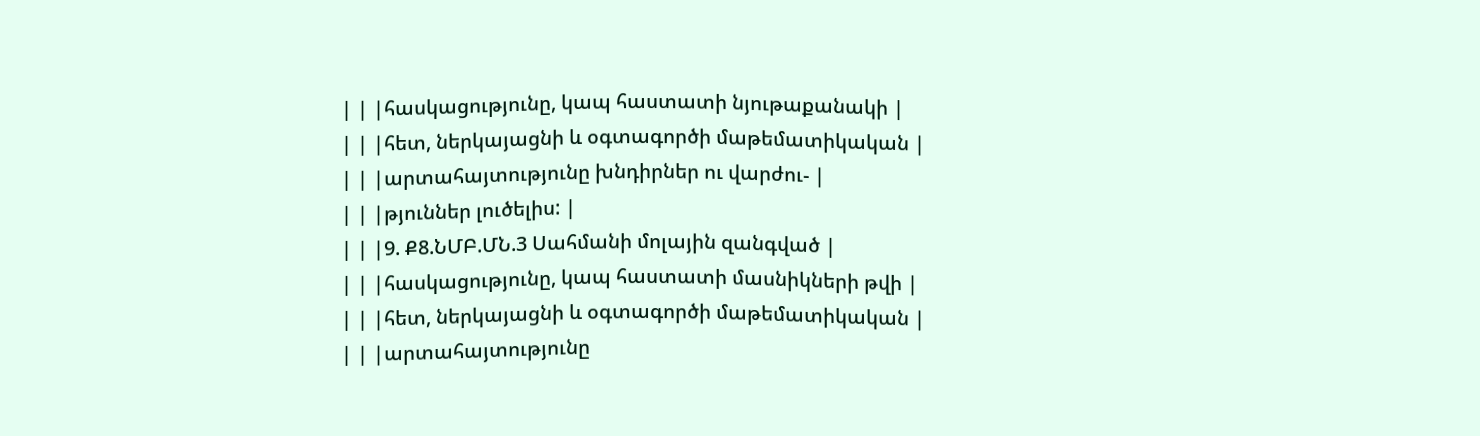| | |հասկացությունը, կապ հաստատի նյութաքանակի |
| | |հետ, ներկայացնի և օգտագործի մաթեմատիկական |
| | |արտահայտությունը խնդիրներ ու վարժու- |
| | |թյուններ լուծելիս: |
| | |9. Ք8.ՆՄԲ.ՄՆ.3 Սահմանի մոլային զանգված |
| | |հասկացությունը, կապ հաստատի մասնիկների թվի |
| | |հետ, ներկայացնի և օգտագործի մաթեմատիկական |
| | |արտահայտությունը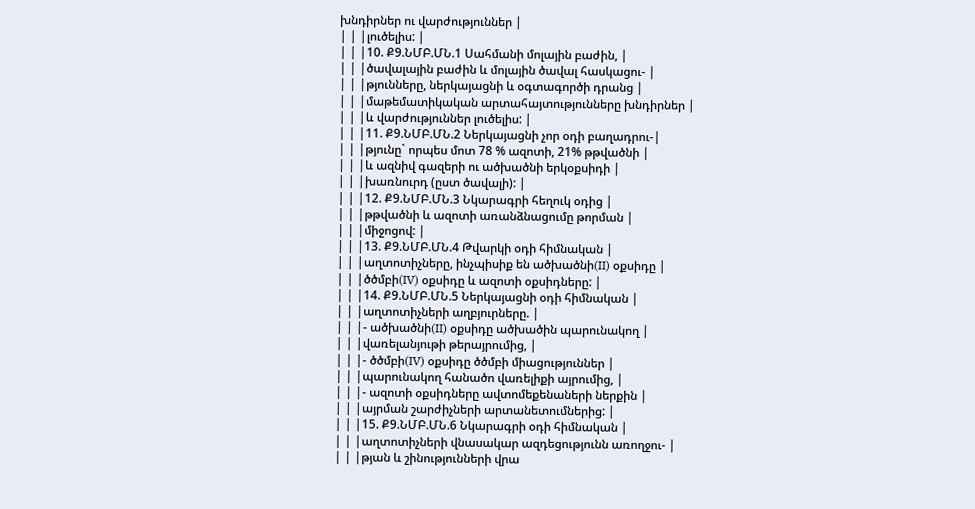խնդիրներ ու վարժություններ |
| | |լուծելիս: |
| | |10. Ք9.ՆՄԲ.ՄՆ.1 Սահմանի մոլային բաժին, |
| | |ծավալային բաժին և մոլային ծավալ հասկացու- |
| | |թյունները, ներկայացնի և օգտագործի դրանց |
| | |մաթեմատիկական արտահայտությունները խնդիրներ |
| | |և վարժություններ լուծելիս: |
| | |11. Ք9.ՆՄԲ.ՄՆ.2 Ներկայացնի չոր օդի բաղադրու-|
| | |թյունը` որպես մոտ 78 % ազոտի, 21% թթվածնի |
| | |և ազնիվ գազերի ու ածխածնի երկօքսիդի |
| | |խառնուրդ (ըստ ծավալի): |
| | |12. Ք9.ՆՄԲ.ՄՆ.3 Նկարագրի հեղուկ օդից |
| | |թթվածնի և ազոտի առանձնացումը թորման |
| | |միջոցով: |
| | |13. Ք9.ՆՄԲ.ՄՆ.4 Թվարկի օդի հիմնական |
| | |աղտոտիչները, ինչպիսիք են ածխածնի(II) օքսիդը |
| | |ծծմբի(IV) օքսիդը և ազոտի օքսիդները: |
| | |14. Ք9.ՆՄԲ.ՄՆ.5 Ներկայացնի օդի հիմնական |
| | |աղտոտիչների աղբյուրները. |
| | |- ածխածնի(II) օքսիդը ածխածին պարունակող |
| | |վառելանյութի թերայրումից, |
| | |- ծծմբի(IV) օքսիդը ծծմբի միացություններ |
| | |պարունակող հանածո վառելիքի այրումից, |
| | |- ազոտի օքսիդները ավտոմեքենաների ներքին |
| | |այրման շարժիչների արտանետումներից: |
| | |15. Ք9.ՆՄԲ.ՄՆ.6 Նկարագրի օդի հիմնական |
| | |աղտոտիչների վնասակար ազդեցությունն առողջու- |
| | |թյան և շինությունների վրա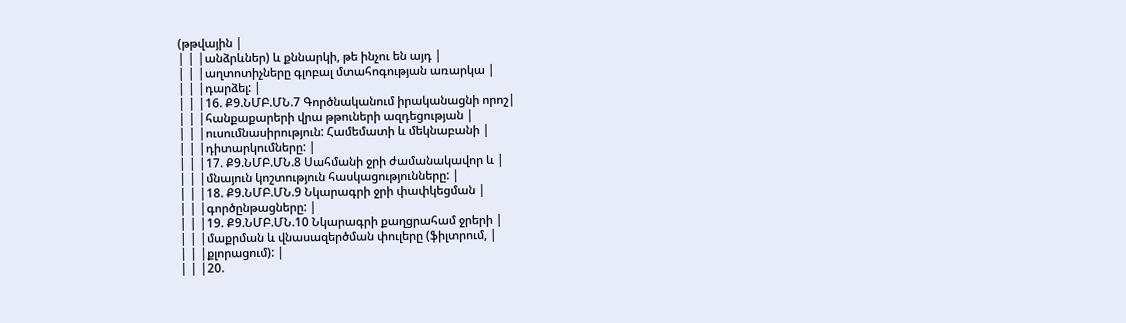(թթվային |
| | |անձրևներ) և քննարկի, թե ինչու են այդ |
| | |աղտոտիչները գլոբալ մտահոգության առարկա |
| | |դարձել: |
| | |16. Ք9.ՆՄԲ.ՄՆ.7 Գործնականում իրականացնի որոշ|
| | |հանքաքարերի վրա թթուների ազդեցության |
| | |ուսումնասիրություն: Համեմատի և մեկնաբանի |
| | |դիտարկումները: |
| | |17. Ք9.ՆՄԲ.ՄՆ.8 Սահմանի ջրի ժամանակավոր և |
| | |մնայուն կոշտություն հասկացությունները: |
| | |18. Ք9.ՆՄԲ.ՄՆ.9 Նկարագրի ջրի փափկեցման |
| | |գործընթացները: |
| | |19. Ք9.ՆՄԲ.ՄՆ.10 Նկարագրի քաղցրահամ ջրերի |
| | |մաքրման և վնասազերծման փուլերը (ֆիլտրում, |
| | |քլորացում): |
| | |20.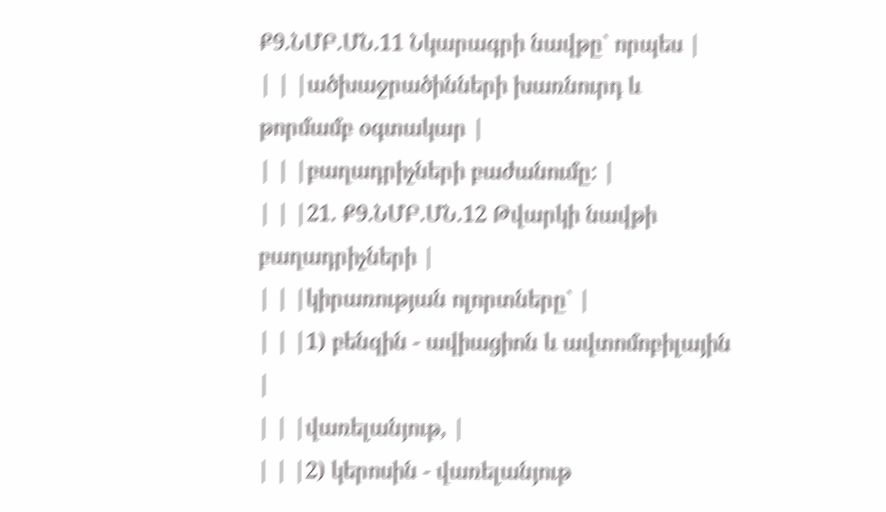Ք9.ՆՄԲ.ՄՆ.11 Նկարագրի նավթը` որպես |
| | |ածխաջրածինների խառնուրդ և թորմամբ օգտակար |
| | |բաղադրիչների բաժանումը: |
| | |21. Ք9.ՆՄԲ.ՄՆ.12 Թվարկի նավթի բաղադրիչների |
| | |կիրառության ոլորտները` |
| | |1) բենզին - ավիացիոն և ավտոմոբիլային |
| | |վառելանյութ, |
| | |2) կերոսին - վառելանյութ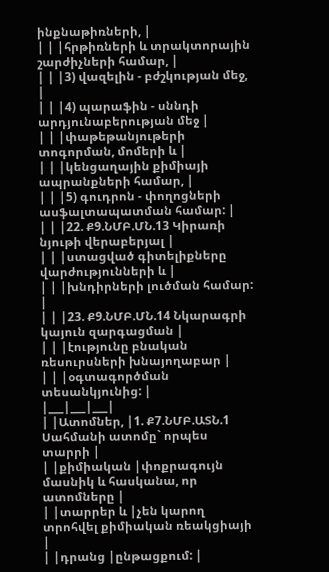ինքնաթիռների, |
| | |հրթիռների և տրակտորային շարժիչների համար, |
| | |3) վազելին - բժշկության մեջ, |
| | |4) պարաֆին - սննդի արդյունաբերության մեջ |
| | |փաթեթանյութերի տոգորման, մոմերի և |
| | |կենցաղային քիմիայի ապրանքների համար, |
| | |5) գուդրոն - փողոցների ասֆալտապատման համար: |
| | |22. Ք9.ՆՄԲ.ՄՆ.13 Կիրառի նյութի վերաբերյալ |
| | |ստացված գիտելիքները վարժությունների և |
| | |խնդիրների լուծման համար: |
| | |23. Ք9.ՆՄԲ.ՄՆ.14 Նկարագրի կայուն զարգացման |
| | |էությունը բնական ռեսուրսների խնայողաբար |
| | |օգտագործման տեսանկյունից: |
|___|___|___|
| |Ատոմներ, |1. Ք7.ՆՄԲ.ԱՏՆ.1 Սահմանի ատոմը` որպես տարրի |
| |քիմիական |փոքրագույն մասնիկ և հասկանա, որ ատոմները |
| |տարրեր և |չեն կարող տրոհվել քիմիական ռեակցիայի |
| |դրանց |ընթացքում: |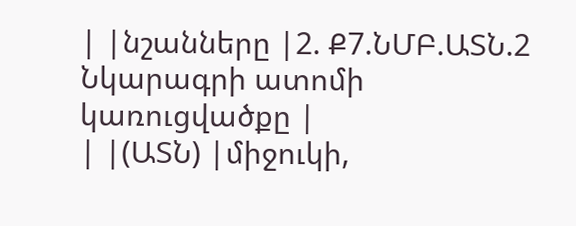| |նշանները |2. Ք7.ՆՄԲ.ԱՏՆ.2 Նկարագրի ատոմի կառուցվածքը |
| |(ԱՏՆ) |միջուկի,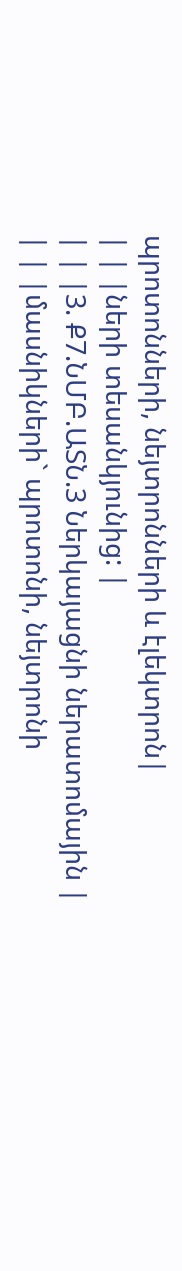պրոտոնների, նեյտրոնների և էլեկտրոն|
| | |ների տեսանկյունից: |
| | |3. Ք7.ՆՄԲ.ԱՏՆ.3 Ներկայացնի ներատոմային |
| | |մասնիկների` պրոտոնի, նեյտրոնի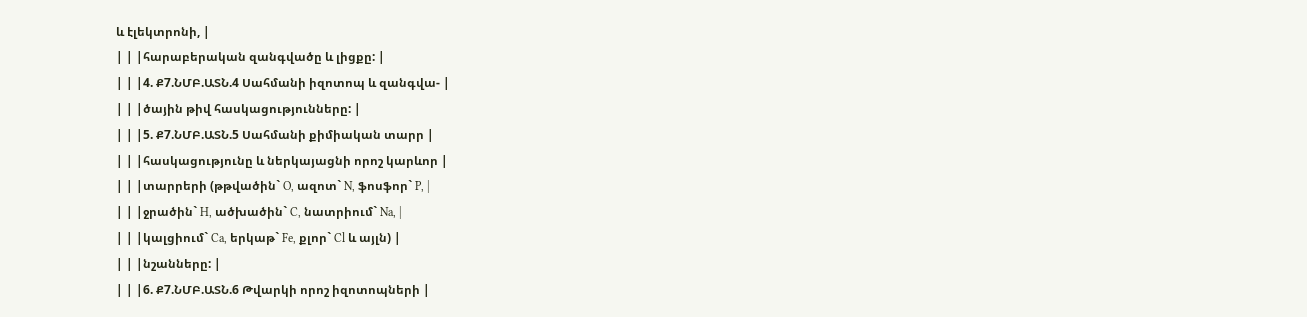և էլեկտրոնի, |
| | |հարաբերական զանգվածը և լիցքը: |
| | |4. Ք7.ՆՄԲ.ԱՏՆ.4 Սահմանի իզոտոպ և զանգվա- |
| | |ծային թիվ հասկացությունները: |
| | |5. Ք7.ՆՄԲ.ԱՏՆ.5 Սահմանի քիմիական տարր |
| | |հասկացությունը և ներկայացնի որոշ կարևոր |
| | |տարրերի (թթվածին` O, ազոտ` N, ֆոսֆոր` P, |
| | |ջրածին` H, ածխածին` C, նատրիում` Na, |
| | |կալցիում` Ca, երկաթ` Fe, քլոր` Cl և այլն) |
| | |նշանները: |
| | |6. Ք7.ՆՄԲ.ԱՏՆ.6 Թվարկի որոշ իզոտոպների |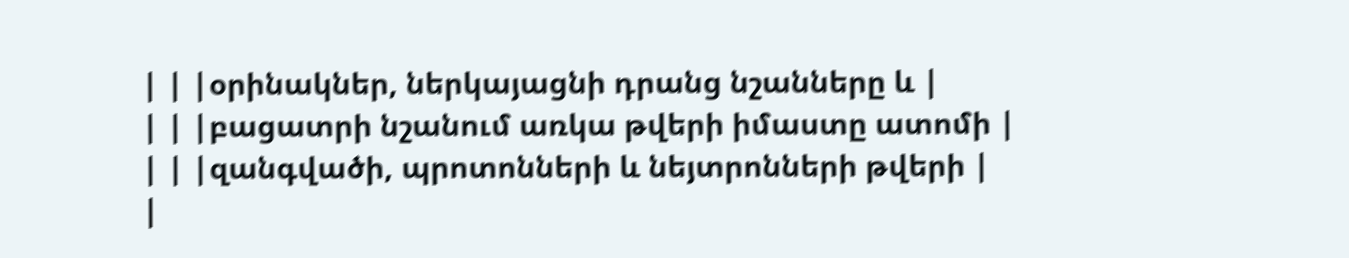| | |օրինակներ, ներկայացնի դրանց նշանները և |
| | |բացատրի նշանում առկա թվերի իմաստը ատոմի |
| | |զանգվածի, պրոտոնների և նեյտրոնների թվերի |
|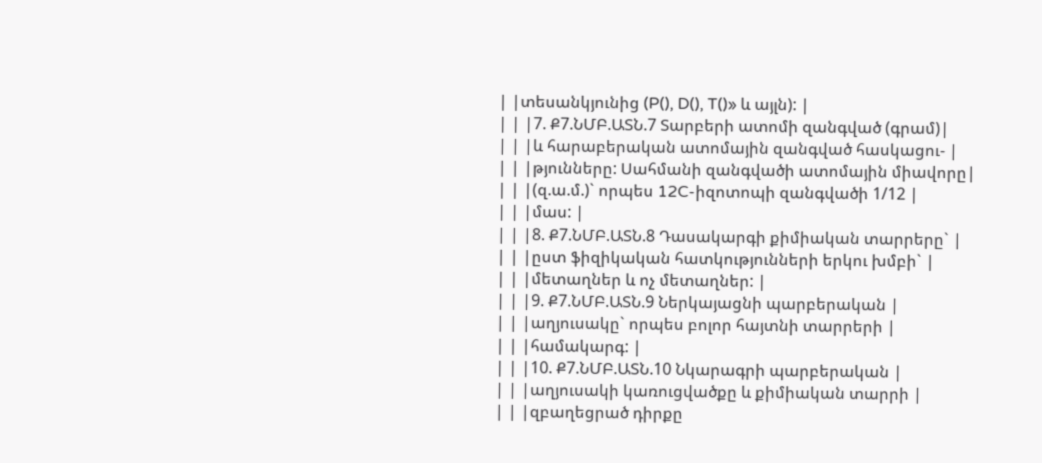| |տեսանկյունից (P(), D(), T()» և այլն): |
| | |7. Ք7.ՆՄԲ.ԱՏՆ.7 Տարբերի ատոմի զանգված (գրամ)|
| | |և հարաբերական ատոմային զանգված հասկացու- |
| | |թյունները: Սահմանի զանգվածի ատոմային միավորը|
| | |(զ.ա.մ.)` որպես 12C-իզոտոպի զանգվածի 1/12 |
| | |մաս: |
| | |8. Ք7.ՆՄԲ.ԱՏՆ.8 Դասակարգի քիմիական տարրերը` |
| | |ըստ ֆիզիկական հատկությունների երկու խմբի` |
| | |մետաղներ և ոչ մետաղներ: |
| | |9. Ք7.ՆՄԲ.ԱՏՆ.9 Ներկայացնի պարբերական |
| | |աղյուսակը` որպես բոլոր հայտնի տարրերի |
| | |համակարգ: |
| | |10. Ք7.ՆՄԲ.ԱՏՆ.10 Նկարագրի պարբերական |
| | |աղյուսակի կառուցվածքը և քիմիական տարրի |
| | |զբաղեցրած դիրքը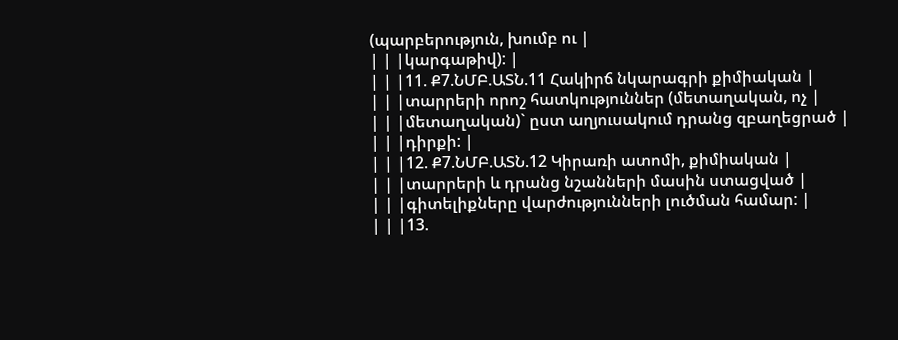(պարբերություն, խումբ ու |
| | |կարգաթիվ): |
| | |11. Ք7.ՆՄԲ.ԱՏՆ.11 Հակիրճ նկարագրի քիմիական |
| | |տարրերի որոշ հատկություններ (մետաղական, ոչ |
| | |մետաղական)` ըստ աղյուսակում դրանց զբաղեցրած |
| | |դիրքի: |
| | |12. Ք7.ՆՄԲ.ԱՏՆ.12 Կիրառի ատոմի, քիմիական |
| | |տարրերի և դրանց նշանների մասին ստացված |
| | |գիտելիքները վարժությունների լուծման համար: |
| | |13.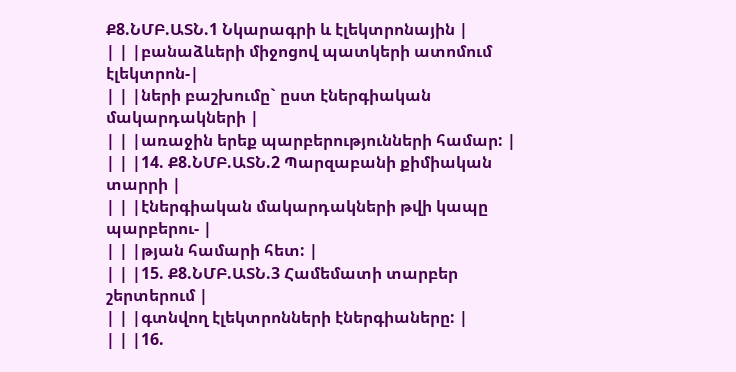Ք8.ՆՄԲ.ԱՏՆ.1 Նկարագրի և էլեկտրոնային |
| | |բանաձևերի միջոցով պատկերի ատոմում էլեկտրոն-|
| | |ների բաշխումը` ըստ էներգիական մակարդակների |
| | |առաջին երեք պարբերությունների համար: |
| | |14. Ք8.ՆՄԲ.ԱՏՆ.2 Պարզաբանի քիմիական տարրի |
| | |էներգիական մակարդակների թվի կապը պարբերու- |
| | |թյան համարի հետ: |
| | |15. Ք8.ՆՄԲ.ԱՏՆ.3 Համեմատի տարբեր շերտերում |
| | |գտնվող էլեկտրոնների էներգիաները: |
| | |16.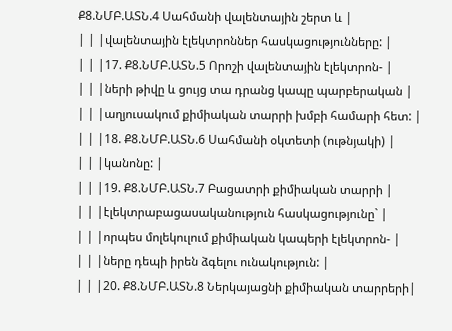Ք8.ՆՄԲ.ԱՏՆ.4 Սահմանի վալենտային շերտ և |
| | |վալենտային էլեկտրոններ հասկացությունները: |
| | |17. Ք8.ՆՄԲ.ԱՏՆ.5 Որոշի վալենտային էլեկտրոն- |
| | |ների թիվը և ցույց տա դրանց կապը պարբերական |
| | |աղյուսակում քիմիական տարրի խմբի համարի հետ: |
| | |18. Ք8.ՆՄԲ.ԱՏՆ.6 Սահմանի օկտետի (ութնյակի) |
| | |կանոնը: |
| | |19. Ք8.ՆՄԲ.ԱՏՆ.7 Բացատրի քիմիական տարրի |
| | |էլեկտրաբացասականություն հասկացությունը` |
| | |որպես մոլեկուլում քիմիական կապերի էլեկտրոն- |
| | |ները դեպի իրեն ձգելու ունակություն: |
| | |20. Ք8.ՆՄԲ.ԱՏՆ.8 Ներկայացնի քիմիական տարրերի|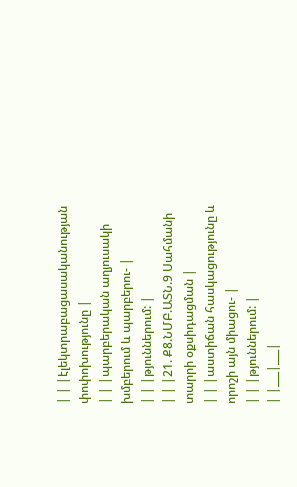| | |էլեկտրաբացասականության փոփոխությունը |
| | |պարբերական աղյուսակի խմբերում և պարբերու- |
| | |թյուններում: |
| | |21. Ք8.ՆՄԲ.ԱՏՆ.9 Սահմանի տարրի օքսիդացման |
| | |աստիճան հասկացությունը և որոշի այն միացու- |
| | |թյուններում: |
| |___|___|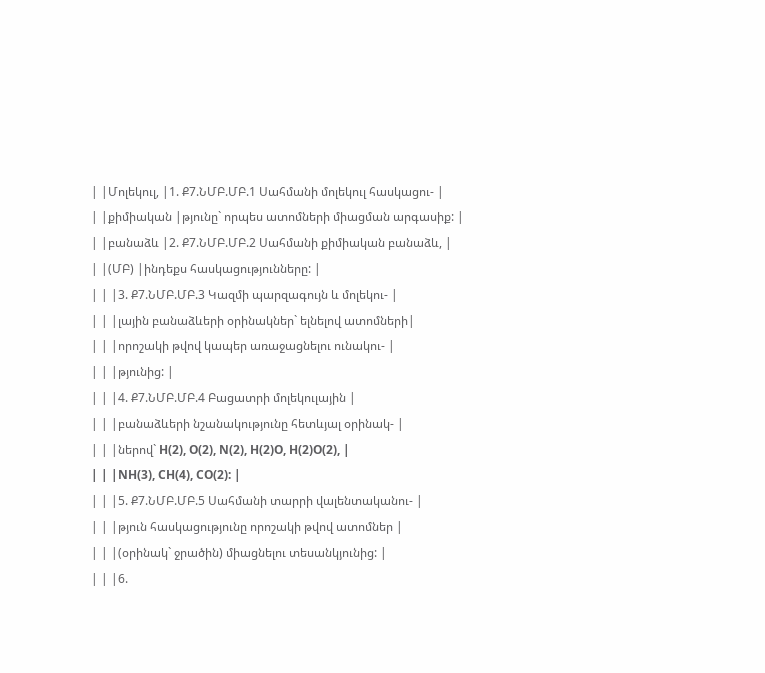| |Մոլեկուլ, |1. Ք7.ՆՄԲ.ՄԲ.1 Սահմանի մոլեկուլ հասկացու- |
| |քիմիական |թյունը` որպես ատոմների միացման արգասիք: |
| |բանաձև |2. Ք7.ՆՄԲ.ՄԲ.2 Սահմանի քիմիական բանաձև, |
| |(ՄԲ) |ինդեքս հասկացությունները: |
| | |3. Ք7.ՆՄԲ.ՄԲ.3 Կազմի պարզագույն և մոլեկու- |
| | |լային բանաձևերի օրինակներ` ելնելով ատոմների|
| | |որոշակի թվով կապեր առաջացնելու ունակու- |
| | |թյունից: |
| | |4. Ք7.ՆՄԲ.ՄԲ.4 Բացատրի մոլեկուլային |
| | |բանաձևերի նշանակությունը հետևյալ օրինակ- |
| | |ներով` H(2), O(2), N(2), H(2)O, H(2)O(2), |
| | |NH(3), CH(4), CO(2): |
| | |5. Ք7.ՆՄԲ.ՄԲ.5 Սահմանի տարրի վալենտականու- |
| | |թյուն հասկացությունը որոշակի թվով ատոմներ |
| | |(օրինակ` ջրածին) միացնելու տեսանկյունից: |
| | |6.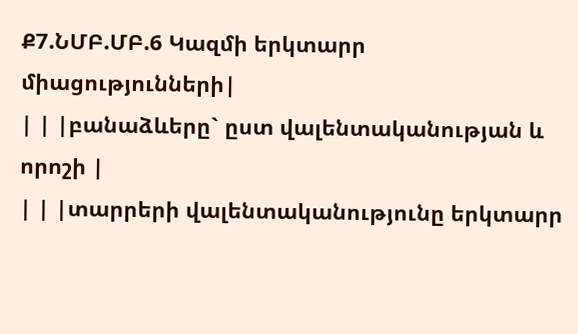Ք7.ՆՄԲ.ՄԲ.6 Կազմի երկտարր միացությունների|
| | |բանաձևերը` ըստ վալենտականության և որոշի |
| | |տարրերի վալենտականությունը երկտարր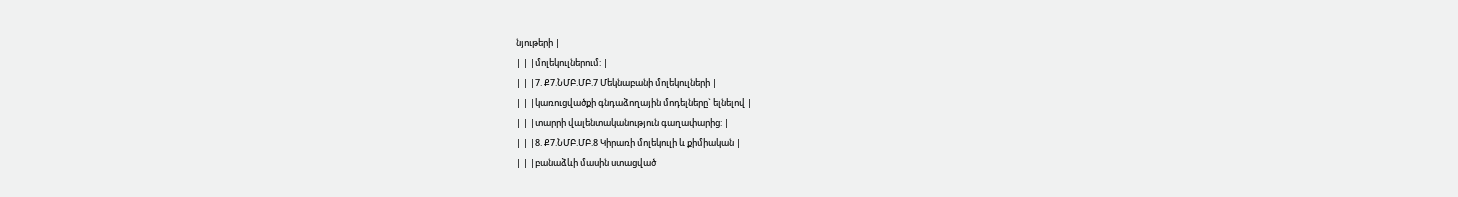նյութերի |
| | |մոլեկուլներում: |
| | |7. Ք7.ՆՄԲ.ՄԲ.7 Մեկնաբանի մոլեկուլների |
| | |կառուցվածքի գնդաձողային մոդելները` ելնելով |
| | |տարրի վալենտականություն գաղափարից: |
| | |8. Ք7.ՆՄԲ.ՄԲ.8 Կիրառի մոլեկուլի և քիմիական |
| | |բանաձևի մասին ստացված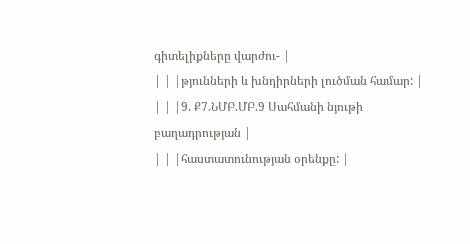գիտելիքները վարժու- |
| | |թյունների և խնդիրների լուծման համար: |
| | |9. Ք7.ՆՄԲ.ՄԲ.9 Սահմանի նյութի բաղադրության |
| | |հաստատունության օրենքը: |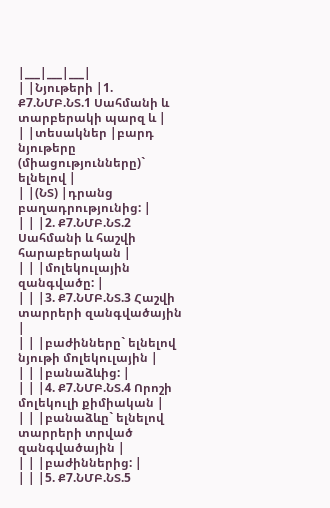|___|___|___|
| |Նյութերի |1. Ք7.ՆՄԲ.ՆՏ.1 Սահմանի և տարբերակի պարզ և |
| |տեսակներ |բարդ նյութերը (միացությունները)` ելնելով |
| |(ՆՏ) |դրանց բաղադրությունից: |
| | |2. Ք7.ՆՄԲ.ՆՏ.2 Սահմանի և հաշվի հարաբերական |
| | |մոլեկուլային զանգվածը: |
| | |3. Ք7.ՆՄԲ.ՆՏ.3 Հաշվի տարրերի զանգվածային |
| | |բաժինները` ելնելով նյութի մոլեկուլային |
| | |բանաձևից: |
| | |4. Ք7.ՆՄԲ.ՆՏ.4 Որոշի մոլեկուլի քիմիական |
| | |բանաձևը` ելնելով տարրերի տրված զանգվածային |
| | |բաժիններից: |
| | |5. Ք7.ՆՄԲ.ՆՏ.5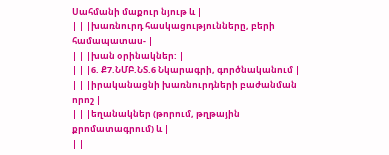Սահմանի մաքուր նյութ և |
| | |խառնուրդ հասկացությունները, բերի համապատաս- |
| | |խան օրինակներ: |
| | |6. Ք7.ՆՄԲ.ՆՏ.6 Նկարագրի, գործնականում |
| | |իրականացնի խառնուրդների բաժանման որոշ |
| | |եղանակներ (թորում, թղթային քրոմատագրում) և |
| |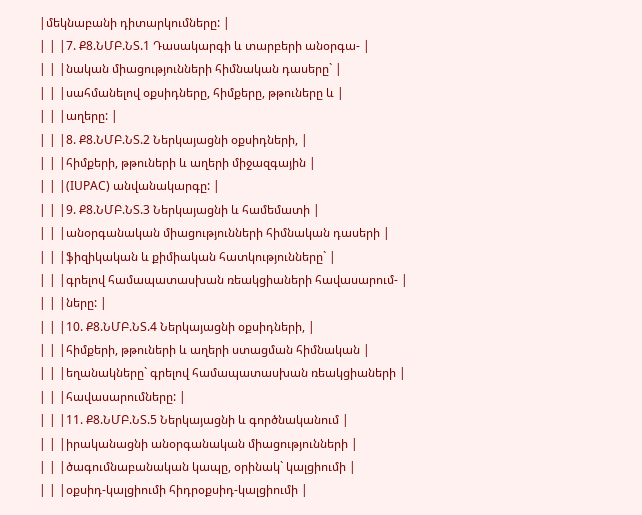|մեկնաբանի դիտարկումները: |
| | |7. Ք8.ՆՄԲ.ՆՏ.1 Դասակարգի և տարբերի անօրգա- |
| | |նական միացությունների հիմնական դասերը` |
| | |սահմանելով օքսիդները, հիմքերը, թթուները և |
| | |աղերը: |
| | |8. Ք8.ՆՄԲ.ՆՏ.2 Ներկայացնի օքսիդների, |
| | |հիմքերի, թթուների և աղերի միջազգային |
| | |(IUPAC) անվանակարգը: |
| | |9. Ք8.ՆՄԲ.ՆՏ.3 Ներկայացնի և համեմատի |
| | |անօրգանական միացությունների հիմնական դասերի |
| | |ֆիզիկական և քիմիական հատկությունները` |
| | |գրելով համապատասխան ռեակցիաների հավասարում- |
| | |ները: |
| | |10. Ք8.ՆՄԲ.ՆՏ.4 Ներկայացնի օքսիդների, |
| | |հիմքերի, թթուների և աղերի ստացման հիմնական |
| | |եղանակները` գրելով համապատասխան ռեակցիաների |
| | |հավասարումները: |
| | |11. Ք8.ՆՄԲ.ՆՏ.5 Ներկայացնի և գործնականում |
| | |իրականացնի անօրգանական միացությունների |
| | |ծագումնաբանական կապը, օրինակ` կալցիումի |
| | |օքսիդ-կալցիումի հիդրօքսիդ-կալցիումի |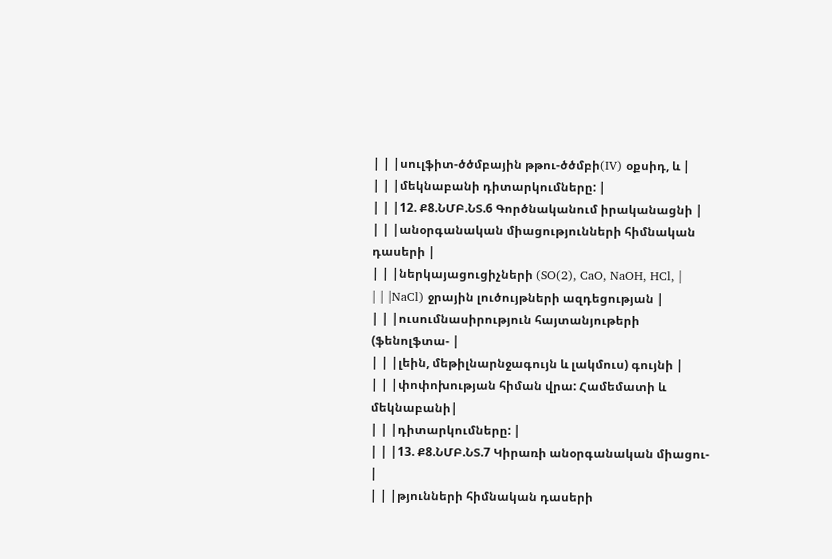| | |սուլֆիտ-ծծմբային թթու-ծծմբի(IV) օքսիդ, և |
| | |մեկնաբանի դիտարկումները: |
| | |12. Ք8.ՆՄԲ.ՆՏ.6 Գործնականում իրականացնի |
| | |անօրգանական միացությունների հիմնական դասերի |
| | |ներկայացուցիչների (SO(2), CaO, NaOH, HCl, |
| | |NaCl) ջրային լուծույթների ազդեցության |
| | |ուսումնասիրություն հայտանյութերի (ֆենոլֆտա- |
| | |լեին, մեթիլնարնջագույն և լակմուս) գույնի |
| | |փոփոխության հիման վրա: Համեմատի և մեկնաբանի|
| | |դիտարկումները: |
| | |13. Ք8.ՆՄԲ.ՆՏ.7 Կիրառի անօրգանական միացու- |
| | |թյունների հիմնական դասերի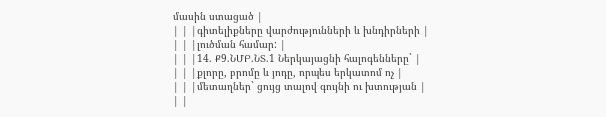մասին ստացած |
| | |գիտելիքները վարժությունների և խնդիրների |
| | |լուծման համար: |
| | |14. Ք9.ՆՄԲ.ՆՏ.1 Ներկայացնի հալոգենները` |
| | |քլորը, բրոմը և յոդը, որպես երկատոմ ոչ |
| | |մետաղներ` ցույց տալով գույնի ու խտության |
| |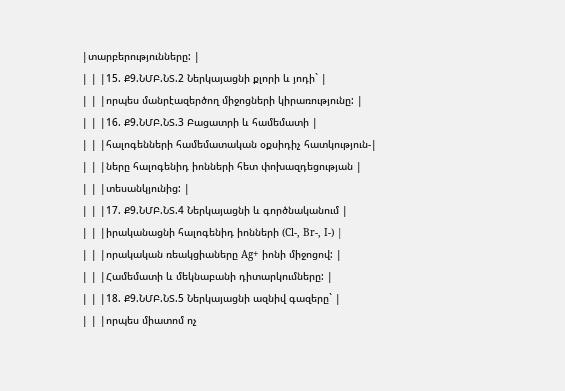|տարբերությունները: |
| | |15. Ք9.ՆՄԲ.ՆՏ.2 Ներկայացնի քլորի և յոդի` |
| | |որպես մանրէազերծող միջոցների կիրառությունը: |
| | |16. Ք9.ՆՄԲ.ՆՏ.3 Բացատրի և համեմատի |
| | |հալոգենների համեմատական օքսիդիչ հատկություն-|
| | |ները հալոգենիդ իոնների հետ փոխազդեցության |
| | |տեսանկյունից: |
| | |17. Ք9.ՆՄԲ.ՆՏ.4 Ներկայացնի և գործնականում |
| | |իրականացնի հալոգենիդ իոնների (Cl-, Br-, I-) |
| | |որակական ռեակցիաները Ag+ իոնի միջոցով: |
| | |Համեմատի և մեկնաբանի դիտարկումները: |
| | |18. Ք9.ՆՄԲ.ՆՏ.5 Ներկայացնի ազնիվ գազերը` |
| | |որպես միատոմ ոչ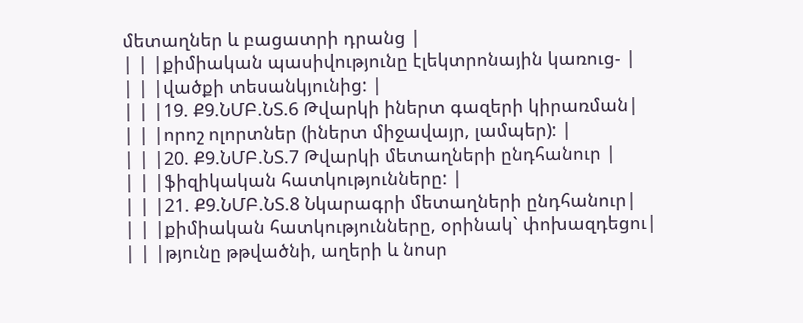մետաղներ և բացատրի դրանց |
| | |քիմիական պասիվությունը էլեկտրոնային կառուց- |
| | |վածքի տեսանկյունից: |
| | |19. Ք9.ՆՄԲ.ՆՏ.6 Թվարկի իներտ գազերի կիրառման|
| | |որոշ ոլորտներ (իներտ միջավայր, լամպեր): |
| | |20. Ք9.ՆՄԲ.ՆՏ.7 Թվարկի մետաղների ընդհանուր |
| | |ֆիզիկական հատկությունները: |
| | |21. Ք9.ՆՄԲ.ՆՏ.8 Նկարագրի մետաղների ընդհանուր|
| | |քիմիական հատկությունները, օրինակ` փոխազդեցու|
| | |թյունը թթվածնի, աղերի և նոսր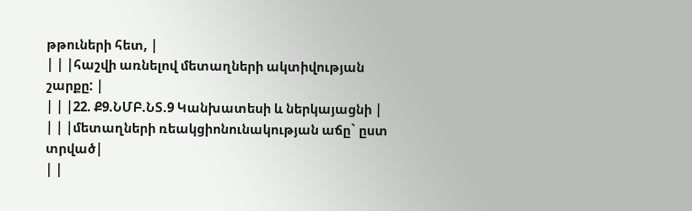թթուների հետ, |
| | |հաշվի առնելով մետաղների ակտիվության շարքը: |
| | |22. Ք9.ՆՄԲ.ՆՏ.9 Կանխատեսի և ներկայացնի |
| | |մետաղների ռեակցիոնունակության աճը` ըստ տրված|
| |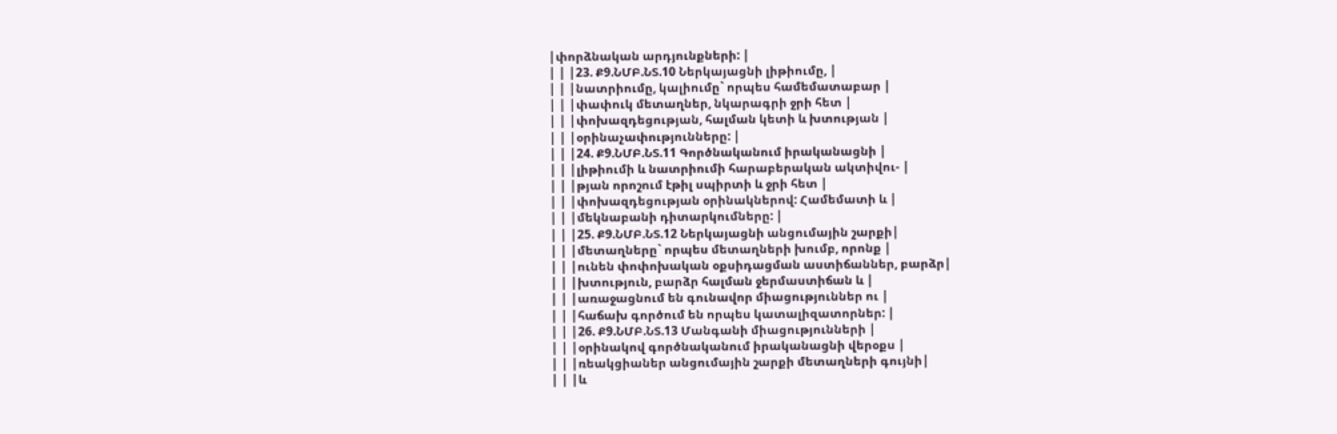|փորձնական արդյունքների: |
| | |23. Ք9.ՆՄԲ.ՆՏ.10 Ներկայացնի լիթիումը, |
| | |նատրիումը, կալիումը` որպես համեմատաբար |
| | |փափուկ մետաղներ, նկարագրի ջրի հետ |
| | |փոխազդեցության, հալման կետի և խտության |
| | |օրինաչափությունները: |
| | |24. Ք9.ՆՄԲ.ՆՏ.11 Գործնականում իրականացնի |
| | |լիթիումի և նատրիումի հարաբերական ակտիվու- |
| | |թյան որոշում էթիլ սպիրտի և ջրի հետ |
| | |փոխազդեցության օրինակներով: Համեմատի և |
| | |մեկնաբանի դիտարկումները: |
| | |25. Ք9.ՆՄԲ.ՆՏ.12 Ներկայացնի անցումային շարքի|
| | |մետաղները` որպես մետաղների խումբ, որոնք |
| | |ունեն փոփոխական օքսիդացման աստիճաններ, բարձր|
| | |խտություն, բարձր հալման ջերմաստիճան և |
| | |առաջացնում են գունավոր միացություններ ու |
| | |հաճախ գործում են որպես կատալիզատորներ: |
| | |26. Ք9.ՆՄԲ.ՆՏ.13 Մանգանի միացությունների |
| | |օրինակով գործնականում իրականացնի վերօքս |
| | |ռեակցիաներ անցումային շարքի մետաղների գույնի|
| | |և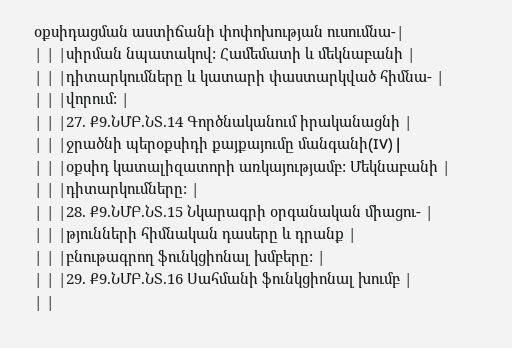օքսիդացման աստիճանի փոփոխության ուսումնա-|
| | |սիրման նպատակով: Համեմատի և մեկնաբանի |
| | |դիտարկումները և կատարի փաստարկված հիմնա- |
| | |վորում: |
| | |27. Ք9.ՆՄԲ.ՆՏ.14 Գործնականում իրականացնի |
| | |ջրածնի պերօքսիդի քայքայումը մանգանի(IV) |
| | |օքսիդ կատալիզատորի առկայությամբ: Մեկնաբանի |
| | |դիտարկումները: |
| | |28. Ք9.ՆՄԲ.ՆՏ.15 Նկարագրի օրգանական միացու- |
| | |թյունների հիմնական դասերը և դրանք |
| | |բնութագրող ֆունկցիոնալ խմբերը: |
| | |29. Ք9.ՆՄԲ.ՆՏ.16 Սահմանի ֆունկցիոնալ խումբ |
| |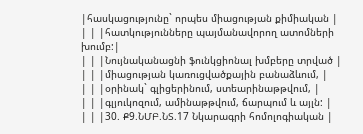|հասկացությունը` որպես միացության քիմիական |
| | |հատկությունները պայմանավորող ատոմների խումբ:|
| | |Նույնականացնի ֆունկցիոնալ խմբերը տրված |
| | |միացության կառուցվածքային բանաձևում, |
| | |օրինակ` գլիցերինում, ստեարինաթթվում, |
| | |գլյուկոզում, ամինաթթվում, ճարպում և այլն: |
| | |30. Ք9.ՆՄԲ.ՆՏ.17 Նկարագրի հոմոլոգիական |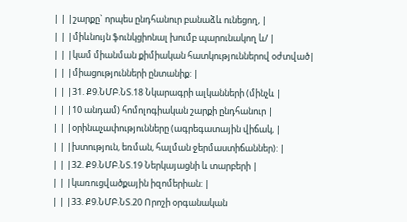| | |շարքը` որպես ընդհանուր բանաձև ունեցող, |
| | |միևնույն ֆունկցիոնալ խումբ պարունակող և/ |
| | |կամ միանման քիմիական հատկություններով օժտված|
| | |միացությունների ընտանիք: |
| | |31. Ք9.ՆՄԲ.ՆՏ.18 Նկարագրի ալկանների (մինչև |
| | |10 անդամ) հոմոլոգիական շարքի ընդհանուր |
| | |օրինաչափությունները (ագրեգատային վիճակ, |
| | |խտություն, եռման, հալման ջերմաստիճաններ): |
| | |32. Ք9.ՆՄԲ.ՆՏ.19 Ներկայացնի և տարբերի |
| | |կառուցվածքային իզոմերիան: |
| | |33. Ք9.ՆՄԲ.ՆՏ.20 Որոշի օրգանական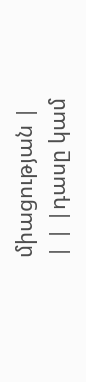միացության |
| | |դասը կամ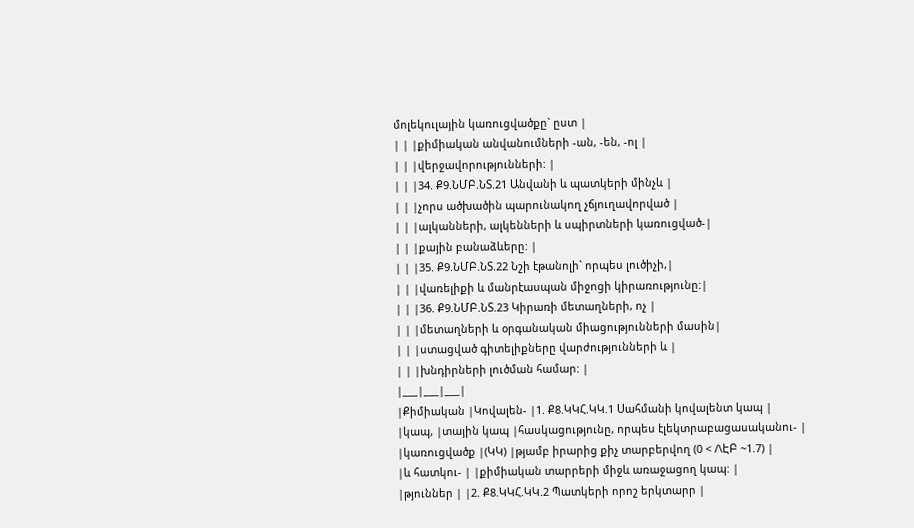մոլեկուլային կառուցվածքը` ըստ |
| | |քիմիական անվանումների -ան, -են, -ոլ |
| | |վերջավորությունների: |
| | |34. Ք9.ՆՄԲ.ՆՏ.21 Անվանի և պատկերի մինչև |
| | |չորս ածխածին պարունակող չճյուղավորված |
| | |ալկանների, ալկենների և սպիրտների կառուցված-|
| | |քային բանաձևերը: |
| | |35. Ք9.ՆՄԲ.ՆՏ.22 Նշի էթանոլի` որպես լուծիչի,|
| | |վառելիքի և մանրէասպան միջոցի կիրառությունը:|
| | |36. Ք9.ՆՄԲ.ՆՏ.23 Կիրառի մետաղների, ոչ |
| | |մետաղների և օրգանական միացությունների մասին|
| | |ստացված գիտելիքները վարժությունների և |
| | |խնդիրների լուծման համար: |
|___|___|___|
|Քիմիական |Կովալեն- |1. Ք8.ԿԿՀ.ԿԿ.1 Սահմանի կովալենտ կապ |
|կապ, |տային կապ |հասկացությունը, որպես էլեկտրաբացասականու- |
|կառուցվածք |(ԿԿ) |թյամբ իրարից քիչ տարբերվող (0 < /\ԷԲ ~1.7) |
|և հատկու- | |քիմիական տարրերի միջև առաջացող կապ: |
|թյուններ | |2. Ք8.ԿԿՀ.ԿԿ.2 Պատկերի որոշ երկտարր |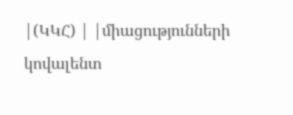|(ԿԿՀ) | |միացությունների կովալենտ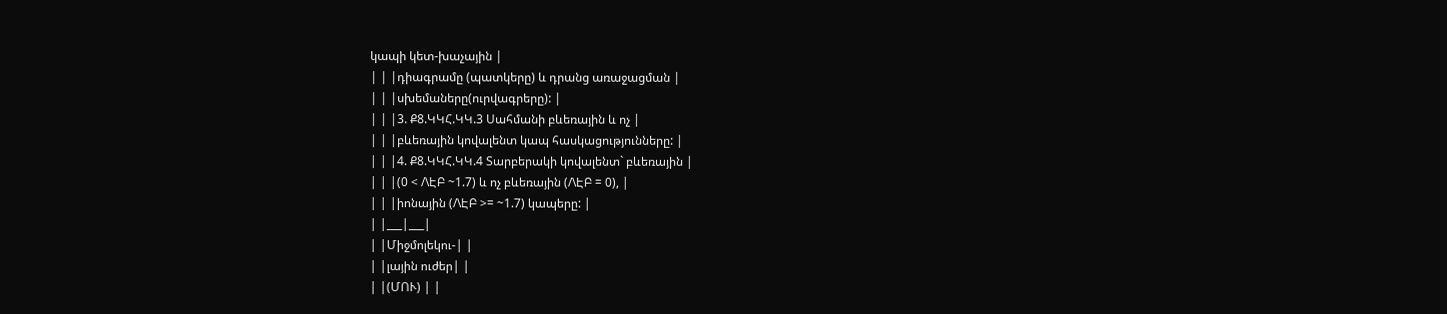կապի կետ-խաչային |
| | |դիագրամը (պատկերը) և դրանց առաջացման |
| | |սխեմաները(ուրվագրերը): |
| | |3. Ք8.ԿԿՀ.ԿԿ.3 Սահմանի բևեռային և ոչ |
| | |բևեռային կովալենտ կապ հասկացությունները: |
| | |4. Ք8.ԿԿՀ.ԿԿ.4 Տարբերակի կովալենտ` բևեռային |
| | |(0 < /\ԷԲ ~1.7) և ոչ բևեռային (/\ԷԲ = 0), |
| | |իոնային (/\ԷԲ >= ~1.7) կապերը: |
| |___|___|
| |Միջմոլեկու-| |
| |լային ուժեր| |
| |(ՄՈՒ) | |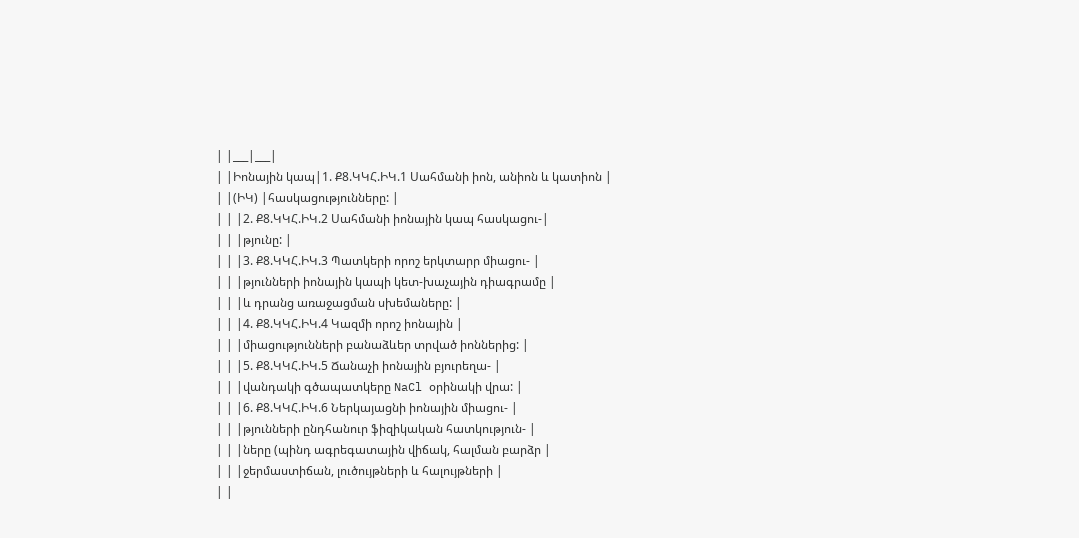| |___|___|
| |Իոնային կապ|1. Ք8.ԿԿՀ.ԻԿ.1 Սահմանի իոն, անիոն և կատիոն |
| |(ԻԿ) |հասկացությունները: |
| | |2. Ք8.ԿԿՀ.ԻԿ.2 Սահմանի իոնային կապ հասկացու-|
| | |թյունը: |
| | |3. Ք8.ԿԿՀ.ԻԿ.3 Պատկերի որոշ երկտարր միացու- |
| | |թյունների իոնային կապի կետ-խաչային դիագրամը |
| | |և դրանց առաջացման սխեմաները: |
| | |4. Ք8.ԿԿՀ.ԻԿ.4 Կազմի որոշ իոնային |
| | |միացությունների բանաձևեր տրված իոններից: |
| | |5. Ք8.ԿԿՀ.ԻԿ.5 Ճանաչի իոնային բյուրեղա- |
| | |վանդակի գծապատկերը NaCl օրինակի վրա: |
| | |6. Ք8.ԿԿՀ.ԻԿ.6 Ներկայացնի իոնային միացու- |
| | |թյունների ընդհանուր ֆիզիկական հատկություն- |
| | |ները (պինդ ագրեգատային վիճակ, հալման բարձր |
| | |ջերմաստիճան, լուծույթների և հալույթների |
| |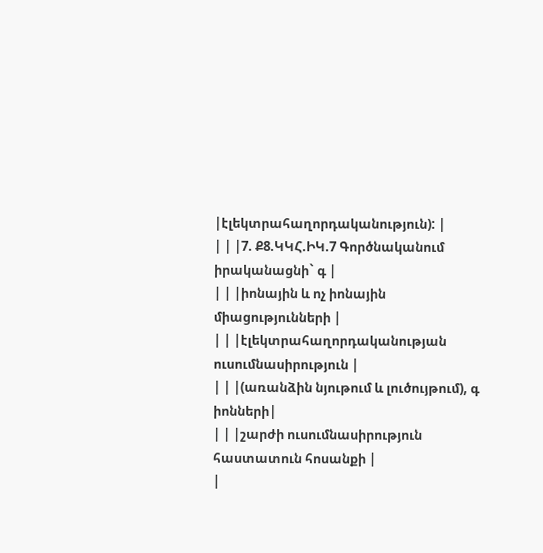|էլեկտրահաղորդականություն): |
| | |7. Ք8.ԿԿՀ.ԻԿ.7 Գործնականում իրականացնի` գ |
| | |իոնային և ոչ իոնային միացությունների |
| | |էլեկտրահաղորդականության ուսումնասիրություն |
| | |(առանձին նյութում և լուծույթում), գ իոնների|
| | |շարժի ուսումնասիրություն հաստատուն հոսանքի |
|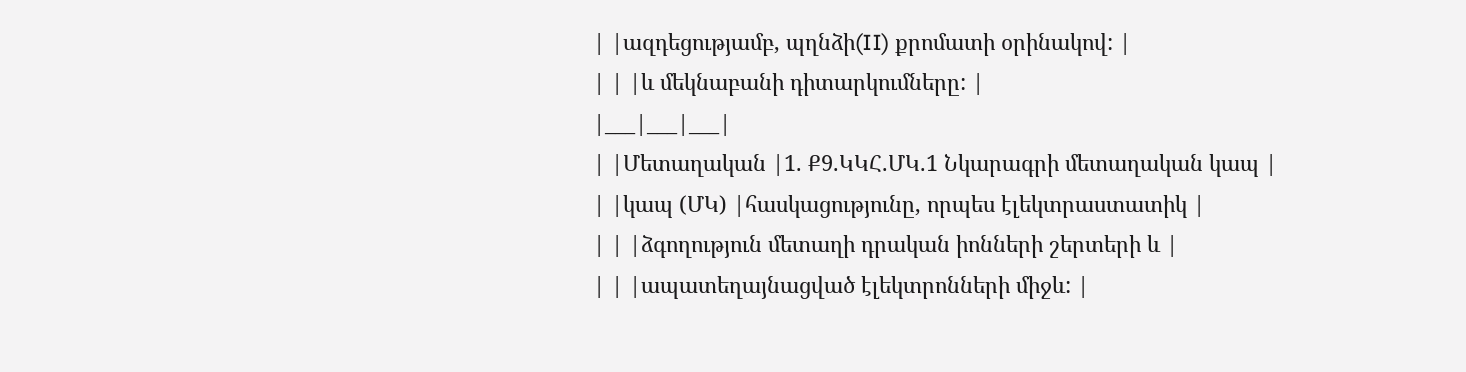| |ազդեցությամբ, պղնձի(II) քրոմատի օրինակով: |
| | |և մեկնաբանի դիտարկումները: |
|___|___|___|
| |Մետաղական |1. Ք9.ԿԿՀ.ՄԿ.1 Նկարագրի մետաղական կապ |
| |կապ (ՄԿ) |հասկացությունը, որպես էլեկտրաստատիկ |
| | |ձգողություն մետաղի դրական իոնների շերտերի և |
| | |ապատեղայնացված էլեկտրոնների միջև: |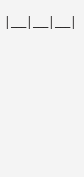|___|___|___|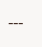---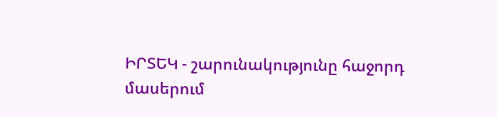ԻՐՏԵԿ - շարունակությունը հաջորդ մասերում